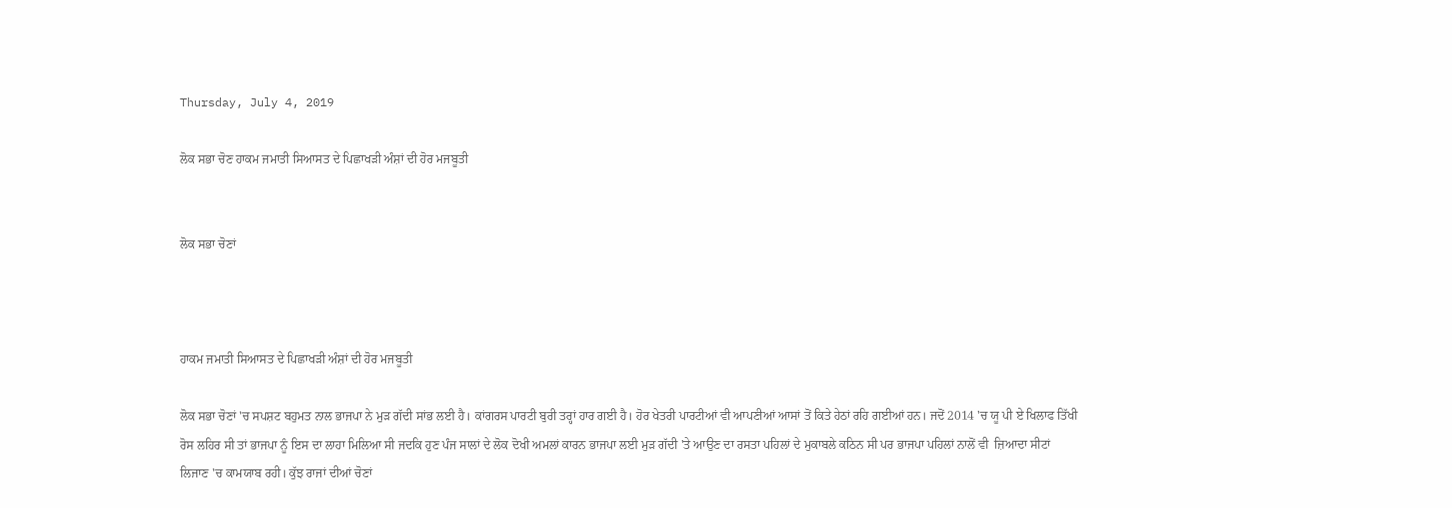Thursday, July 4, 2019

ਲੋਕ ਸਭਾ ਚੋਣ ਹਾਕਮ ਜਮਾਤੀ ਸਿਆਸਤ ਦੇ ਪਿਛਾਖੜੀ ਅੰਸ਼ਾਂ ਦੀ ਹੋਰ ਮਜਬੂਤੀ


ਲੋਕ ਸਭਾ ਚੋਣਾਂ



ਹਾਕਮ ਜਮਾਤੀ ਸਿਆਸਤ ਦੇ ਪਿਛਾਖੜੀ ਅੰਸ਼ਾਂ ਦੀ ਹੋਰ ਮਜਬੂਤੀ

ਲੋਕ ਸਭਾ ਚੋਣਾਂ 'ਚ ਸਪਸ਼ਟ ਬਹੁਮਤ ਨਾਲ ਭਾਜਪਾ ਨੇ ਮੁੜ ਗੱਦੀ ਸਾਂਭ ਲਈ ਹੈ। ਕਾਂਗਰਸ ਪਾਰਟੀ ਬੁਰੀ ਤਰ੍ਹਾਂ ਹਾਰ ਗਈ ਹੈ। ਹੋਰ ਖੇਤਰੀ ਪਾਰਟੀਆਂ ਵੀ ਆਪਣੀਆਂ ਆਸਾਂ ਤੋਂ ਕਿਤੇ ਹੇਠਾਂ ਰਹਿ ਗਈਆਂ ਹਨ। ਜਦੋਂ 2014 'ਚ ਯੂ ਪੀ ਏ ਖਿਲਾਫ ਤਿੱਖੀ ਰੋਸ ਲਹਿਰ ਸੀ ਤਾਂ ਭਾਜਪਾ ਨੂੰ ਇਸ ਦਾ ਲਾਹਾ ਮਿਲਿਆ ਸੀ ਜਦਕਿ ਹੁਣ ਪੰਜ ਸਾਲਾਂ ਦੇ ਲੋਕ ਦੋਖੀ ਅਮਲਾਂ ਕਾਰਨ ਭਾਜਪਾ ਲਈ ਮੁੜ ਗੱਦੀ 'ਤੇ ਆਉਣ ਦਾ ਰਸਤਾ ਪਹਿਲਾਂ ਦੇ ਮੁਕਾਬਲੇ ਕਠਿਨ ਸੀ ਪਰ ਭਾਜਪਾ ਪਹਿਲਾਂ ਨਾਲੋਂ ਵੀ  ਜ਼ਿਆਦਾ ਸੀਟਾਂ ਲਿਜਾਣ 'ਚ ਕਾਮਯਾਬ ਰਹੀ। ਕੁੱਝ ਰਾਜਾਂ ਦੀਆਂ ਚੋਣਾਂ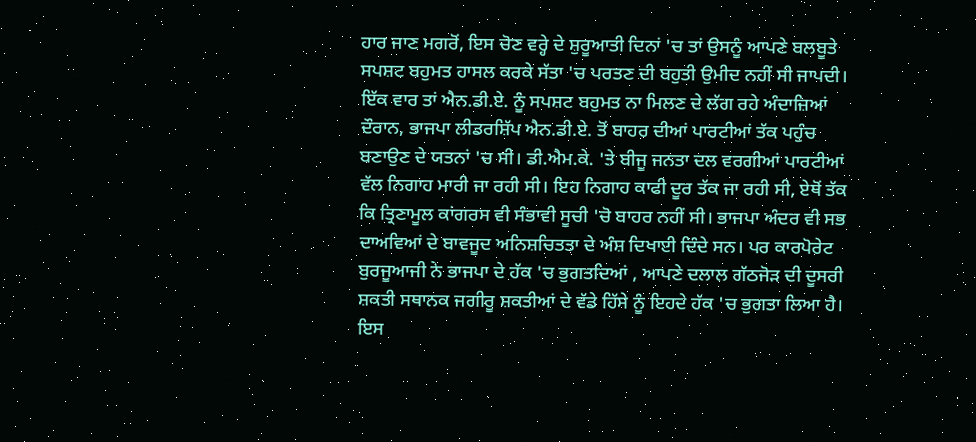ਹਾਰ ਜਾਣ ਮਗਰੋਂ, ਇਸ ਚੋਣ ਵਰ੍ਹੇ ਦੇ ਸ਼ੁਰੂਆਤੀ ਦਿਨਾਂ 'ਚ ਤਾਂ ਉਸਨੂੰ ਆਪਣੇ ਬਲਬੂਤੇ ਸਪਸ਼ਟ ਬਹੁਮਤ ਹਾਸਲ ਕਰਕੇ ਸੱਤਾ 'ਚ ਪਰਤਣ ਦੀ ਬਹੁਤੀ ਉਮੀਦ ਨਹੀਂ ਸੀ ਜਾਪਦੀ। ਇੱਕ ਵਾਰ ਤਾਂ ਐਨ.ਡੀ.ਏ. ਨੂੰ ਸਪਸ਼ਟ ਬਹੁਮਤ ਨਾ ਮਿਲਣ ਦੇ ਲੱਗ ਰਹੇ ਅੰਦਾਜ਼ਿਆਂ ਦੌਰਾਨ, ਭਾਜਪਾ ਲੀਡਰਸ਼ਿੱਪ ਐਨ.ਡੀ.ਏ. ਤੋਂ ਬਾਹਰ ਦੀਆਂ ਪਾਰਟੀਆਂ ਤੱਕ ਪਹੁੰਚ ਬਣਾਉਣ ਦੇ ਯਤਨਾਂ 'ਚ ਸੀ। ਡੀ.ਐਮ.ਕੇ. 'ਤੇ ਬੀਜੂ ਜਨਤਾ ਦਲ ਵਰਗੀਆਂ ਪਾਰਟੀਆਂ ਵੱਲ ਨਿਗਾਹ ਮਾਰੀ ਜਾ ਰਹੀ ਸੀ। ਇਹ ਨਿਗਾਹ ਕਾਫੀ ਦੂਰ ਤੱਕ ਜਾ ਰਹੀ ਸੀ, ਏਥੋਂ ਤੱਕ ਕਿ ਤ੍ਰਿਣਾਮੂਲ ਕਾਂਗਰਸ ਵੀ ਸੰਭਾਵੀ ਸੂਚੀ 'ਚੋ ਬਾਹਰ ਨਹੀਂ ਸੀ। ਭਾਜਪਾ ਅੰਦਰ ਵੀ ਸਭ ਦਾਅਵਿਆਂ ਦੇ ਬਾਵਜੂਦ ਅਨਿਸ਼ਚਿਤਤਾ ਦੇ ਅੰਸ਼ ਦਿਖਾਈ ਦਿੰਦੇ ਸਨ। ਪਰ ਕਾਰਪੋਰੇਟ ਬੁਰਜੂਆਜੀ ਨੇ ਭਾਜਪਾ ਦੇ ਹੱਕ 'ਚ ਭੁਗਤਦਿਆਂ , ਆਪਣੇ ਦਲਾਲ ਗੱਠਜੋੜ ਦੀ ਦੂਸਰੀ ਸ਼ਕਤੀ ਸਥਾਨਕ ਜਗੀਰੂ ਸ਼ਕਤੀਆਂ ਦੇ ਵੱਡੇ ਹਿੱਸੇ ਨੂੰ ਇਹਦੇ ਹੱਕ 'ਚ ਭੁਗਤਾ ਲਿਆ ਹੈ। ਇਸ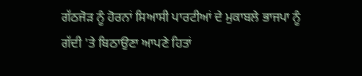ਗੱਠਜੋੜ ਨੂੰ ਹੋਰਨਾਂ ਸਿਆਸੀ ਪਾਰਟੀਆਂ ਦੇ ਮੁਕਾਬਲੇ ਭਾਜਪਾ ਨੂੰ ਗੱਦੀ 'ਤੇ ਬਿਠਾਉਣਾ ਆਪਣੇ ਹਿਤਾਂ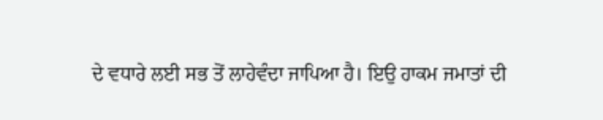ਦੇ ਵਧਾਰੇ ਲਈ ਸਭ ਤੋਂ ਲਾਹੇਵੰਦਾ ਜਾਪਿਆ ਹੈ। ਇਉ ਹਾਕਮ ਜਮਾਤਾਂ ਦੀ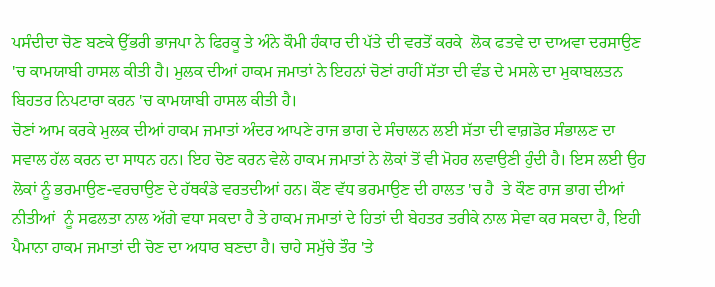ਪਸੰਦੀਦਾ ਚੋਣ ਬਣਕੇ ਉੱਭਰੀ ਭਾਜਪਾ ਨੇ ਫਿਰਕੂ ਤੇ ਅੰਨੇ ਕੌਮੀ ਹੰਕਾਰ ਦੀ ਪੱਤੇ ਦੀ ਵਰਤੋਂ ਕਰਕੇ  ਲੋਕ ਫਤਵੇ ਦਾ ਦਾਅਵਾ ਦਰਸਾਉਣ 'ਚ ਕਾਮਯਾਬੀ ਹਾਸਲ ਕੀਤੀ ਹੈ। ਮੁਲਕ ਦੀਆਂ ਹਾਕਮ ਜਮਾਤਾਂ ਨੇ ਇਹਨਾਂ ਚੋਣਾਂ ਰਾਹੀਂ ਸੱਤਾ ਦੀ ਵੰਡ ਦੇ ਮਸਲੇ ਦਾ ਮੁਕਾਬਲਤਨ ਬਿਹਤਰ ਨਿਪਟਾਰਾ ਕਰਨ 'ਚ ਕਾਮਯਾਬੀ ਹਾਸਲ ਕੀਤੀ ਹੈ।
ਚੋਣਾਂ ਆਮ ਕਰਕੇ ਮੁਲਕ ਦੀਆਂ ਹਾਕਮ ਜਮਾਤਾਂ ਅੰਦਰ ਆਪਣੇ ਰਾਜ ਭਾਗ ਦੇ ਸੰਚਾਲਨ ਲਈ ਸੱਤਾ ਦੀ ਵਾਗ਼ਡੋਰ ਸੰਭਾਲਣ ਦਾ ਸਵਾਲ ਹੱਲ ਕਰਨ ਦਾ ਸਾਧਨ ਹਨ। ਇਹ ਚੋਣ ਕਰਨ ਵੇਲੇ ਹਾਕਮ ਜਮਾਤਾਂ ਨੇ ਲੋਕਾਂ ਤੋਂ ਵੀ ਮੋਹਰ ਲਵਾਉਣੀ ਹੁੰਦੀ ਹੈ। ਇਸ ਲਈ ਉਹ ਲੋਕਾਂ ਨੂੰ ਭਰਮਾਉਣ-ਵਰਚਾਉਣ ਦੇ ਹੱਥਕੰਡੇ ਵਰਤਦੀਆਂ ਹਨ। ਕੌਣ ਵੱਧ ਭਰਮਾਉਣ ਦੀ ਹਾਲਤ 'ਚ ਹੈ  ਤੇ ਕੌਣ ਰਾਜ ਭਾਗ ਦੀਆਂ ਨੀਤੀਆਂ  ਨੂੰ ਸਫਲਤਾ ਨਾਲ ਅੱਗੇ ਵਧਾ ਸਕਦਾ ਹੈ ਤੇ ਹਾਕਮ ਜਮਾਤਾਂ ਦੇ ਹਿਤਾਂ ਦੀ ਬੇਹਤਰ ਤਰੀਕੇ ਨਾਲ ਸੇਵਾ ਕਰ ਸਕਦਾ ਹੈ, ਇਹੀ ਪੈਮਾਨਾ ਹਾਕਮ ਜਮਾਤਾਂ ਦੀ ਚੋਣ ਦਾ ਅਧਾਰ ਬਣਦਾ ਹੈ। ਚਾਹੇ ਸਮੁੱਚੇ ਤੌਰ 'ਤੇ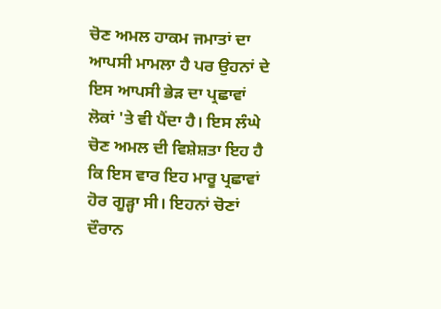ਚੋਣ ਅਮਲ ਹਾਕਮ ਜਮਾਤਾਂ ਦਾ ਆਪਸੀ ਮਾਮਲਾ ਹੈ ਪਰ ਉਹਨਾਂ ਦੇ ਇਸ ਆਪਸੀ ਭੇੜ ਦਾ ਪ੍ਰਛਾਵਾਂ ਲੋਕਾਂ 'ਤੇ ਵੀ ਪੈਂਦਾ ਹੈ। ਇਸ ਲੰਘੇ ਚੋਣ ਅਮਲ ਦੀ ਵਿਸ਼ੇਸ਼ਤਾ ਇਹ ਹੈ ਕਿ ਇਸ ਵਾਰ ਇਹ ਮਾਰੂ ਪ੍ਰਛਾਵਾਂ ਹੋਰ ਗੂੜ੍ਹਾ ਸੀ। ਇਹਨਾਂ ਚੋਣਾਂ ਦੌਰਾਨ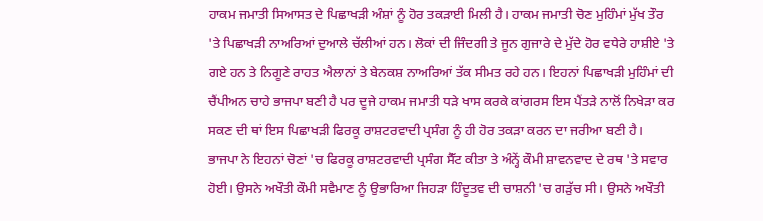ਹਾਕਮ ਜਮਾਤੀ ਸਿਆਸਤ ਦੇ ਪਿਛਾਖੜੀ ਅੰਸ਼ਾਂ ਨੂੰ ਹੋਰ ਤਕੜਾਈ ਮਿਲੀ ਹੈ। ਹਾਕਮ ਜਮਾਤੀ ਚੋਣ ਮੁਹਿੰਮਾਂ ਮੁੱਖ ਤੌਰ 'ਤੇ ਪਿਛਾਖੜੀ ਨਾਅਰਿਆਂ ਦੁਆਲੇ ਚੱਲੀਆਂ ਹਨ। ਲੋਕਾਂ ਦੀ ਜਿੰਦਗੀ ਤੇ ਜੂਨ ਗੁਜਾਰੇ ਦੇ ਮੁੱਦੇ ਹੋਰ ਵਧੇਰੇ ਹਾਸ਼ੀਏ 'ਤੇ ਗਏ ਹਨ ਤੇ ਨਿਗੂਣੇ ਰਾਹਤ ਐਲਾਨਾਂ ਤੇ ਬੇਨਕਸ਼ ਨਾਅਰਿਆਂ ਤੱਕ ਸੀਮਤ ਰਹੇ ਹਨ। ਇਹਨਾਂ ਪਿਛਾਖੜੀ ਮੁਹਿੰਮਾਂ ਦੀ ਚੈਂਪੀਅਨ ਚਾਹੇ ਭਾਜਪਾ ਬਣੀ ਹੈ ਪਰ ਦੂਜੇ ਹਾਕਮ ਜਮਾਤੀ ਧੜੇ ਖਾਸ ਕਰਕੇ ਕਾਂਗਰਸ ਇਸ ਪੈਂਤੜੇ ਨਾਲੋਂ ਨਿਖੇੜਾ ਕਰ ਸਕਣ ਦੀ ਥਾਂ ਇਸ ਪਿਛਾਖੜੀ ਫਿਰਕੂ ਰਾਸ਼ਟਰਵਾਦੀ ਪ੍ਰਸੰਗ ਨੂੰ ਹੀ ਹੋਰ ਤਕੜਾ ਕਰਨ ਦਾ ਜਰੀਆ ਬਣੀ ਹੈ।
ਭਾਜਪਾ ਨੇ ਇਹਨਾਂ ਚੋਣਾਂ 'ਚ ਫਿਰਕੂ ਰਾਸ਼ਟਰਵਾਦੀ ਪ੍ਰਸੰਗ ਸੈੱਟ ਕੀਤਾ ਤੇ ਅੰਨ੍ਹੇਂ ਕੌਮੀ ਸ਼ਾਵਨਵਾਦ ਦੇ ਰਥ 'ਤੇ ਸਵਾਰ ਹੋਈ। ਉਸਨੇ ਅਖੌਤੀ ਕੌਮੀ ਸਵੈਮਾਣ ਨੂੰ ਉਭਾਰਿਆ ਜਿਹੜਾ ਹਿੰਦੂਤਵ ਦੀ ਚਾਸ਼ਨੀ 'ਚ ਗੜੁੱਚ ਸੀ। ਉਸਨੇ ਅਖੌਤੀ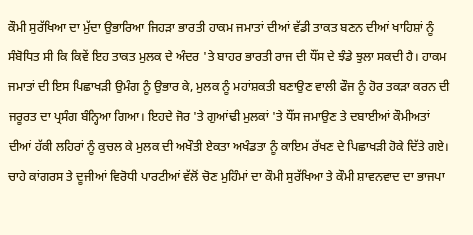ਕੌਮੀ ਸੁਰੱਖਿਆ ਦਾ ਮੁੱਦਾ ਉਭਾਰਿਆ ਜਿਹੜਾ ਭਾਰਤੀ ਹਾਕਮ ਜਮਾਤਾਂ ਦੀਆਂ ਵੱਡੀ ਤਾਕਤ ਬਣਨ ਦੀਆਂ ਖਾਹਿਸ਼ਾਂ ਨੂੰ ਸੰਬੋਧਿਤ ਸੀ ਕਿ ਕਿਵੇਂ ਇਹ ਤਾਕਤ ਮੁਲਕ ਦੇ ਅੰਦਰ 'ਤੇ ਬਾਹਰ ਭਾਰਤੀ ਰਾਜ ਦੀ ਧੌਂਸ ਦੇ ਝੰਡੇ ਝੁਲਾ ਸਕਦੀ ਹੈ। ਹਾਕਮ ਜਮਾਤਾਂ ਦੀ ਇਸ ਪਿਛਾਖੜੀ ਉਮੰਗ ਨੂੰ ਉਭਾਰ ਕੇ, ਮੁਲਕ ਨੂੰ ਮਹਾਂਸ਼ਕਤੀ ਬਣਾਉਣ ਵਾਲੀ ਫੌਜ ਨੂੰ ਹੋਰ ਤਕੜਾ ਕਰਨ ਦੀ ਜਰੂਰਤ ਦਾ ਪ੍ਰਸੰਗ ਬੰਨ੍ਹਿਆ ਗਿਆ। ਇਹਦੇ ਜੋਰ 'ਤੇ ਗੁਆਂਢੀ ਮੁਲਕਾਂ 'ਤੇ ਧੌਂਸ ਜਮਾਉਣ ਤੇ ਦਬਾਈਆਂ ਕੌਮੀਅਤਾਂ ਦੀਆਂ ਹੱਕੀ ਲਹਿਰਾਂ ਨੂੰ ਕੁਚਲ ਕੇ ਮੁਲਕ ਦੀ ਅਖੌਤੀ ਏਕਤਾ ਅਖੰਡਤਾ ਨੂੰ ਕਾਇਮ ਰੱਖਣ ਦੇ ਪਿਛਾਖੜੀ ਹੋਕੇ ਦਿੱਤੇ ਗਏ।  ਚਾਹੇ ਕਾਂਗਰਸ ਤੇ ਦੂਜੀਆਂ ਵਿਰੋਧੀ ਪਾਰਟੀਆਂ ਵੱਲੋਂ ਚੋਣ ਮੁਹਿੰਮਾਂ ਦਾ ਕੌਮੀ ਸੁਰੱਖਿਆ ਤੇ ਕੌਮੀ ਸ਼ਾਵਨਵਾਦ ਦਾ ਭਾਜਪਾ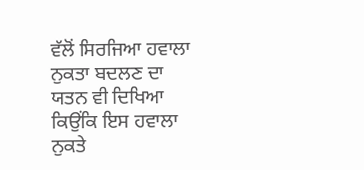ਵੱਲੋਂ ਸਿਰਜਿਆ ਹਵਾਲਾ ਨੁਕਤਾ ਬਦਲਣ ਦਾ ਯਤਨ ਵੀ ਦਿਖਿਆ ਕਿਉਂਕਿ ਇਸ ਹਵਾਲਾ ਨੁਕਤੇ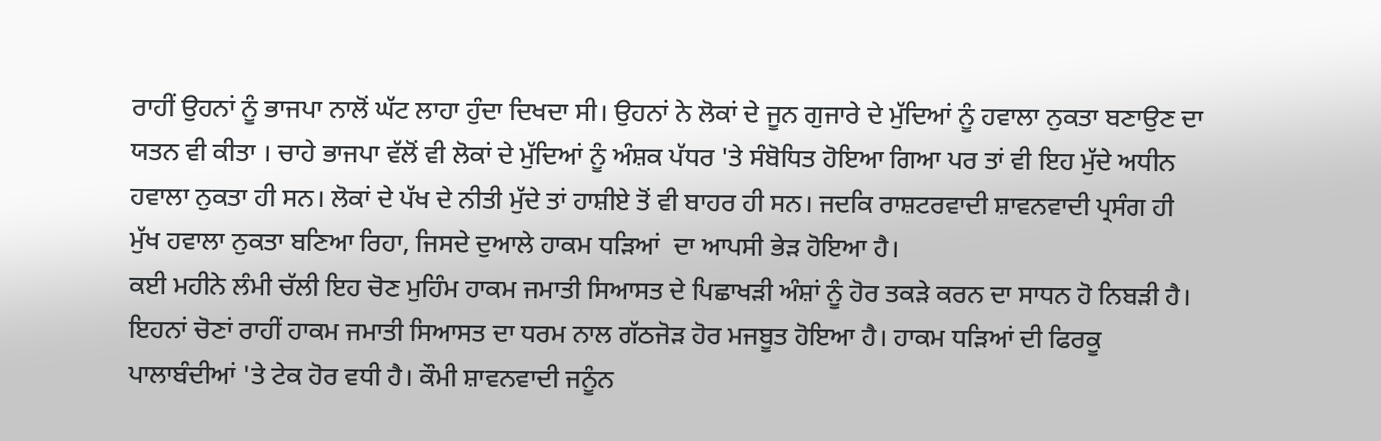ਰਾਹੀਂ ਉਹਨਾਂ ਨੂੰ ਭਾਜਪਾ ਨਾਲੋਂ ਘੱਟ ਲਾਹਾ ਹੁੰਦਾ ਦਿਖਦਾ ਸੀ। ਉਹਨਾਂ ਨੇ ਲੋਕਾਂ ਦੇ ਜੂਨ ਗੁਜਾਰੇ ਦੇ ਮੁੱਦਿਆਂ ਨੂੰ ਹਵਾਲਾ ਨੁਕਤਾ ਬਣਾਉਣ ਦਾ ਯਤਨ ਵੀ ਕੀਤਾ । ਚਾਹੇ ਭਾਜਪਾ ਵੱਲੋਂ ਵੀ ਲੋਕਾਂ ਦੇ ਮੁੱਦਿਆਂ ਨੂੰ ਅੰਸ਼ਕ ਪੱਧਰ 'ਤੇ ਸੰਬੋਧਿਤ ਹੋਇਆ ਗਿਆ ਪਰ ਤਾਂ ਵੀ ਇਹ ਮੁੱਦੇ ਅਧੀਨ ਹਵਾਲਾ ਨੁਕਤਾ ਹੀ ਸਨ। ਲੋਕਾਂ ਦੇ ਪੱਖ ਦੇ ਨੀਤੀ ਮੁੱਦੇ ਤਾਂ ਹਾਸ਼ੀਏ ਤੋਂ ਵੀ ਬਾਹਰ ਹੀ ਸਨ। ਜਦਕਿ ਰਾਸ਼ਟਰਵਾਦੀ ਸ਼ਾਵਨਵਾਦੀ ਪ੍ਰਸੰਗ ਹੀ ਮੁੱਖ ਹਵਾਲਾ ਨੁਕਤਾ ਬਣਿਆ ਰਿਹਾ, ਜਿਸਦੇ ਦੁਆਲੇ ਹਾਕਮ ਧੜਿਆਂ  ਦਾ ਆਪਸੀ ਭੇੜ ਹੋਇਆ ਹੈ।
ਕਈ ਮਹੀਨੇ ਲੰਮੀ ਚੱਲੀ ਇਹ ਚੋਣ ਮੁਹਿੰਮ ਹਾਕਮ ਜਮਾਤੀ ਸਿਆਸਤ ਦੇ ਪਿਛਾਖੜੀ ਅੰਸ਼ਾਂ ਨੂੰ ਹੋਰ ਤਕੜੇ ਕਰਨ ਦਾ ਸਾਧਨ ਹੋ ਨਿਬੜੀ ਹੈ। ਇਹਨਾਂ ਚੋਣਾਂ ਰਾਹੀਂ ਹਾਕਮ ਜਮਾਤੀ ਸਿਆਸਤ ਦਾ ਧਰਮ ਨਾਲ ਗੱਠਜੋੜ ਹੋਰ ਮਜਬੂਤ ਹੋਇਆ ਹੈ। ਹਾਕਮ ਧੜਿਆਂ ਦੀ ਫਿਰਕੂ ਪਾਲਾਬੰਦੀਆਂ 'ਤੇ ਟੇਕ ਹੋਰ ਵਧੀ ਹੈ। ਕੌਮੀ ਸ਼ਾਵਨਵਾਦੀ ਜਨੂੰਨ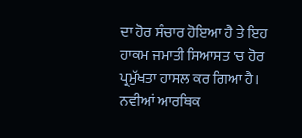ਦਾ ਹੋਰ ਸੰਚਾਰ ਹੋਇਆ ਹੈ ਤੇ ਇਹ ਹਾਕਮ ਜਮਾਤੀ ਸਿਆਸਤ 'ਚ ਹੋਰ ਪ੍ਰਮੁੱਖਤਾ ਹਾਸਲ ਕਰ ਗਿਆ ਹੈ। ਨਵੀਆਂ ਆਰਥਿਕ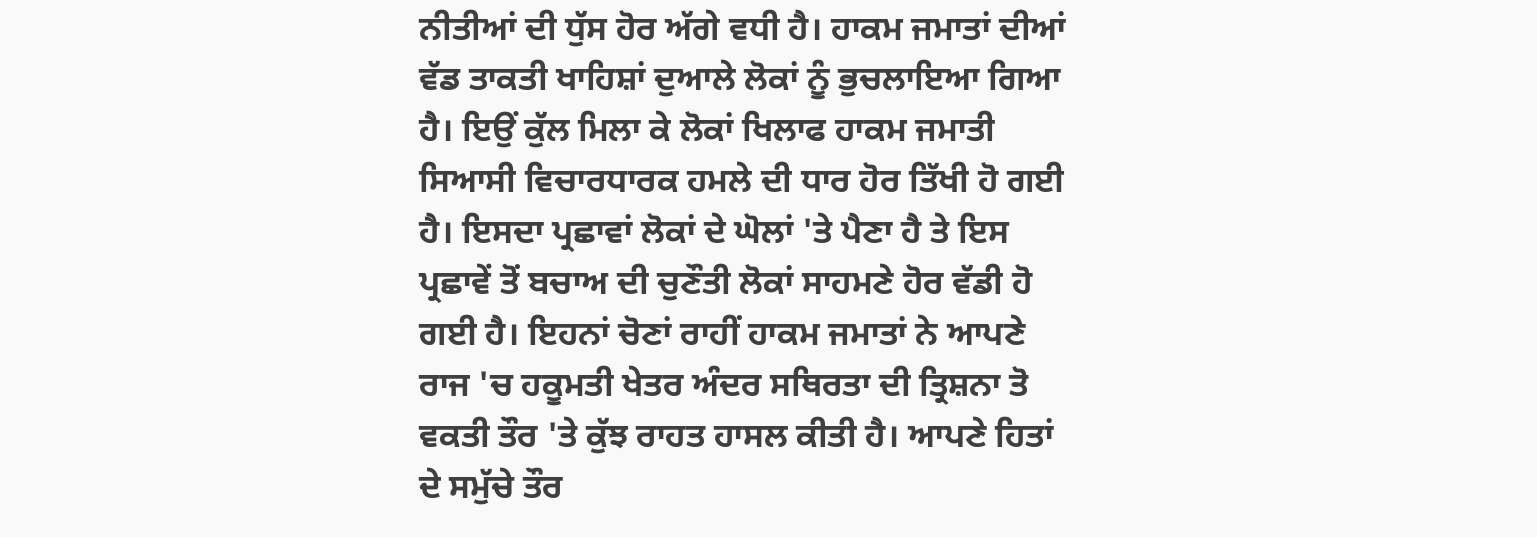ਨੀਤੀਆਂ ਦੀ ਧੁੱਸ ਹੋਰ ਅੱਗੇ ਵਧੀ ਹੈ। ਹਾਕਮ ਜਮਾਤਾਂ ਦੀਆਂ ਵੱਡ ਤਾਕਤੀ ਖਾਹਿਸ਼ਾਂ ਦੁਆਲੇ ਲੋਕਾਂ ਨੂੰ ਭੁਚਲਾਇਆ ਗਿਆ ਹੈ। ਇਉਂ ਕੁੱਲ ਮਿਲਾ ਕੇ ਲੋਕਾਂ ਖਿਲਾਫ ਹਾਕਮ ਜਮਾਤੀ ਸਿਆਸੀ ਵਿਚਾਰਧਾਰਕ ਹਮਲੇ ਦੀ ਧਾਰ ਹੋਰ ਤਿੱਖੀ ਹੋ ਗਈ ਹੈ। ਇਸਦਾ ਪ੍ਰਛਾਵਾਂ ਲੋਕਾਂ ਦੇ ਘੋਲਾਂ 'ਤੇ ਪੈਣਾ ਹੈ ਤੇ ਇਸ ਪ੍ਰਛਾਵੇਂ ਤੋਂ ਬਚਾਅ ਦੀ ਚੁਣੌਤੀ ਲੋਕਾਂ ਸਾਹਮਣੇ ਹੋਰ ਵੱਡੀ ਹੋ ਗਈ ਹੈ। ਇਹਨਾਂ ਚੋਣਾਂ ਰਾਹੀਂ ਹਾਕਮ ਜਮਾਤਾਂ ਨੇ ਆਪਣੇ ਰਾਜ 'ਚ ਹਕੂਮਤੀ ਖੇਤਰ ਅੰਦਰ ਸਥਿਰਤਾ ਦੀ ਤ੍ਰਿਸ਼ਨਾ ਤੋ ਵਕਤੀ ਤੌਰ 'ਤੇ ਕੁੱਝ ਰਾਹਤ ਹਾਸਲ ਕੀਤੀ ਹੈ। ਆਪਣੇ ਹਿਤਾਂ ਦੇ ਸਮੁੱਚੇ ਤੌਰ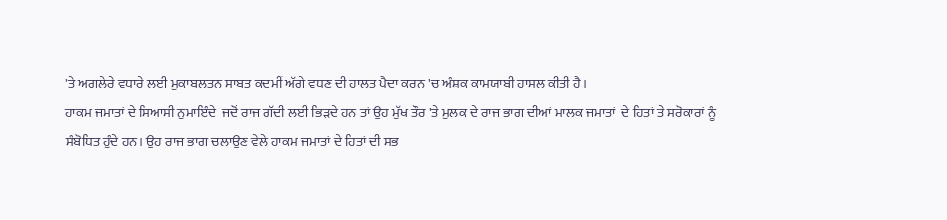'ਤੇ ਅਗਲੇਰੇ ਵਧਾਰੇ ਲਈ ਮੁਕਾਬਲਤਨ ਸਾਬਤ ਕਦਮੀਂ ਅੱਗੇ ਵਧਣ ਦੀ ਹਾਲਤ ਪੈਦਾ ਕਰਨ 'ਚ ਅੰਸ਼ਕ ਕਾਮਯਾਬੀ ਹਾਸਲ ਕੀਤੀ ਹੈ।
ਹਾਕਮ ਜਮਾਤਾਂ ਦੇ ਸਿਆਸੀ ਨੁਮਾਇੰਦੇ  ਜਦੋਂ ਰਾਜ ਗੱਦੀ ਲਈ ਭਿੜਦੇ ਹਨ ਤਾਂ ਉਹ ਮੁੱਖ ਤੌਰ 'ਤੇ ਮੁਲਕ ਦੇ ਰਾਜ ਭਾਗ ਦੀਆਂ ਮਾਲਕ ਜਮਾਤਾਂ  ਦੇ ਹਿਤਾਂ ਤੇ ਸਰੋਕਾਰਾਂ ਨੂੰ ਸੰਬੋਧਿਤ ਹੁੰਦੇ ਹਨ। ਉਹ ਰਾਜ ਭਾਗ ਚਲਾਉਣ ਵੇਲੇ ਹਾਕਮ ਜਮਾਤਾਂ ਦੇ ਹਿਤਾਂ ਦੀ ਸਭ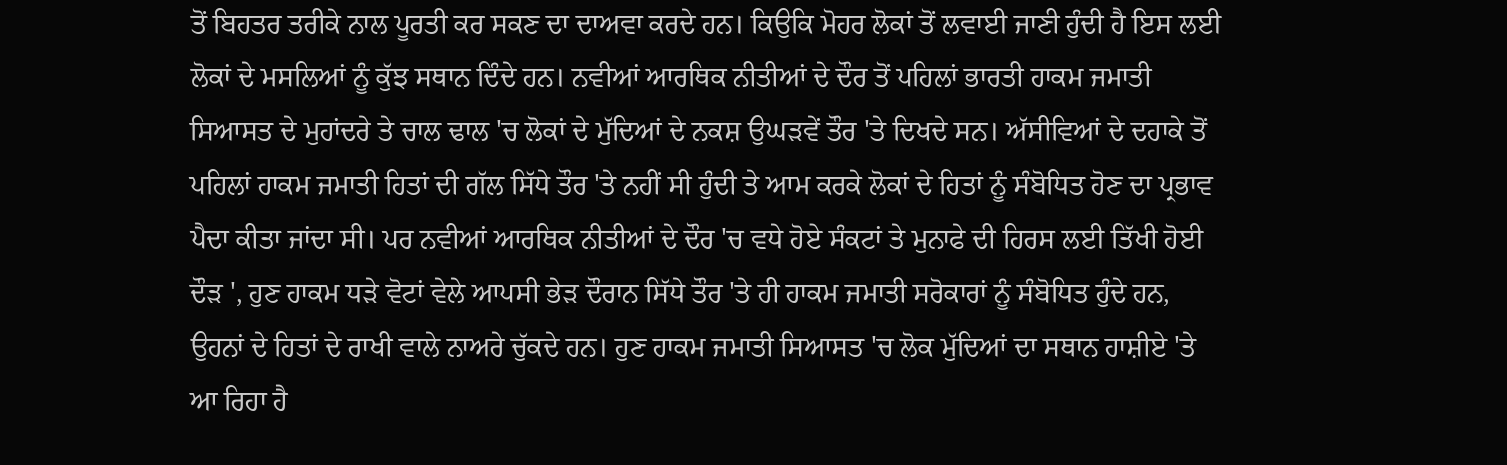ਤੋਂ ਬਿਹਤਰ ਤਰੀਕੇ ਨਾਲ ਪੂਰਤੀ ਕਰ ਸਕਣ ਦਾ ਦਾਅਵਾ ਕਰਦੇ ਹਨ। ਕਿਉਕਿ ਮੋਹਰ ਲੋਕਾਂ ਤੋਂ ਲਵਾਈ ਜਾਣੀ ਹੁੰਦੀ ਹੈ ਇਸ ਲਈ ਲੋਕਾਂ ਦੇ ਮਸਲਿਆਂ ਨੂੰ ਕੁੱਝ ਸਥਾਨ ਦਿੰਦੇ ਹਨ। ਨਵੀਆਂ ਆਰਥਿਕ ਨੀਤੀਆਂ ਦੇ ਦੌਰ ਤੋਂ ਪਹਿਲਾਂ ਭਾਰਤੀ ਹਾਕਮ ਜਮਾਤੀ ਸਿਆਸਤ ਦੇ ਮੁਹਾਂਦਰੇ ਤੇ ਚਾਲ ਢਾਲ 'ਚ ਲੋਕਾਂ ਦੇ ਮੁੱਦਿਆਂ ਦੇ ਨਕਸ਼ ਉਘੜਵੇਂ ਤੌਰ 'ਤੇ ਦਿਖਦੇ ਸਨ। ਅੱਸੀਵਿਆਂ ਦੇ ਦਹਾਕੇ ਤੋਂ ਪਹਿਲਾਂ ਹਾਕਮ ਜਮਾਤੀ ਹਿਤਾਂ ਦੀ ਗੱਲ ਸਿੱਧੇ ਤੌਰ 'ਤੇ ਨਹੀਂ ਸੀ ਹੁੰਦੀ ਤੇ ਆਮ ਕਰਕੇ ਲੋਕਾਂ ਦੇ ਹਿਤਾਂ ਨੂੰ ਸੰਬੋਧਿਤ ਹੋਣ ਦਾ ਪ੍ਰਭਾਵ ਪੈਦਾ ਕੀਤਾ ਜਾਂਦਾ ਸੀ। ਪਰ ਨਵੀਆਂ ਆਰਥਿਕ ਨੀਤੀਆਂ ਦੇ ਦੌਰ 'ਚ ਵਧੇ ਹੋਏ ਸੰਕਟਾਂ ਤੇ ਮੁਨਾਫੇ ਦੀ ਹਿਰਸ ਲਈ ਤਿੱਖੀ ਹੋਈ ਦੌੜ ', ਹੁਣ ਹਾਕਮ ਧੜੇ ਵੋਟਾਂ ਵੇਲੇ ਆਪਸੀ ਭੇੜ ਦੌਰਾਨ ਸਿੱਧੇ ਤੌਰ 'ਤੇ ਹੀ ਹਾਕਮ ਜਮਾਤੀ ਸਰੋਕਾਰਾਂ ਨੂੰ ਸੰਬੋਧਿਤ ਹੁੰਦੇ ਹਨ, ਉਹਨਾਂ ਦੇ ਹਿਤਾਂ ਦੇ ਰਾਖੀ ਵਾਲੇ ਨਾਅਰੇ ਚੁੱਕਦੇ ਹਨ। ਹੁਣ ਹਾਕਮ ਜਮਾਤੀ ਸਿਆਸਤ 'ਚ ਲੋਕ ਮੁੱਦਿਆਂ ਦਾ ਸਥਾਨ ਹਾਸ਼ੀਏ 'ਤੇ ਆ ਰਿਹਾ ਹੈ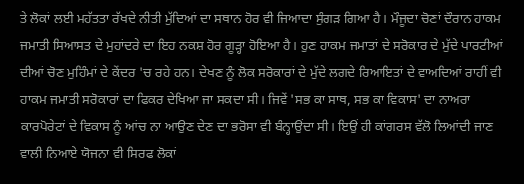ਤੇ ਲੋਕਾਂ ਲਈ ਮਹੱਤਤਾ ਰੱਖਦੇ ਨੀਤੀ ਮੁੱਦਿਆਂ ਦਾ ਸਥਾਨ ਹੋਰ ਵੀ ਜਿਆਦਾ ਸੁੰਗੜ ਗਿਆ ਹੈ। ਮੌਜੂਦਾ ਚੋਣਾਂ ਦੌਰਾਨ ਹਾਕਮ ਜਮਾਤੀ ਸਿਆਸਤ ਦੇ ਮੁਹਾਂਦਰੇ ਦਾ ਇਹ ਨਕਸ਼ ਹੋਰ ਗੂੜ੍ਹਾ ਹੋਇਆ ਹੈ। ਹੁਣ ਹਾਕਮ ਜਮਾਤਾਂ ਦੇ ਸਰੋਕਾਰ ਦੇ ਮੁੱਦੇ ਪਾਰਟੀਆਂ ਦੀਆਂ ਚੋਣ ਮੁਹਿੰਮਾਂ ਦੇ ਕੇਂਦਰ 'ਚ ਰਹੇ ਹਨ। ਦੇਖਣ ਨੂੰ ਲੋਕ ਸਰੋਕਾਰਾਂ ਦੇ ਮੁੱਦੇ ਲਗਦੇ ਰਿਆਇਤਾਂ ਦੇ ਵਾਅਦਿਆਂ ਰਾਹੀਂ ਵੀ ਹਾਕਮ ਜਮਾਤੀ ਸਰੋਕਾਰਾਂ ਦਾ ਫਿਕਰ ਦੇਖਿਆ ਜਾ ਸਕਦਾ ਸੀ। ਜਿਵੇਂ 'ਸਭ ਕਾ ਸਾਥ, ਸਭ ਕਾ ਵਿਕਾਸ' ਦਾ ਨਾਅਰਾ ਕਾਰਪੋਰੇਟਾਂ ਦੇ ਵਿਕਾਸ ਨੂੰ ਆਂਚ ਨਾ ਆਉਣ ਦੇਣ ਦਾ ਭਰੋਸਾ ਵੀ ਬੰਨ੍ਹਾਉਂਦਾ ਸੀ। ਇਉਂ ਹੀ ਕਾਂਗਰਸ ਵੱਲੋ ਲਿਆਂਦੀ ਜਾਣ ਵਾਲੀ ਨਿਆਏ ਯੋਜਨਾ ਵੀ ਸਿਰਫ ਲੋਕਾਂ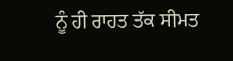ਨੂੰ ਹੀ ਰਾਹਤ ਤੱਕ ਸੀਮਤ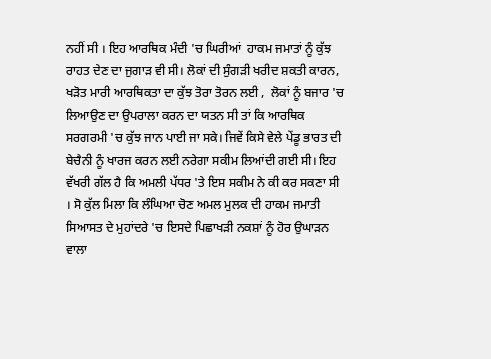ਨਹੀਂ ਸੀ । ਇਹ ਆਰਥਿਕ ਮੰਦੀ 'ਚ ਘਿਰੀਆਂ  ਹਾਕਮ ਜਮਾਤਾਂ ਨੂੰ ਕੁੱਝ ਰਾਹਤ ਦੇਣ ਦਾ ਜੁਗਾੜ ਵੀ ਸੀ। ਲੋਕਾਂ ਦੀ ਸੁੰਗੜੀ ਖਰੀਦ ਸ਼ਕਤੀ ਕਾਰਨ, ਖੜੋਤ ਮਾਰੀ ਆਰਥਿਕਤਾ ਦਾ ਕੁੱਝ ਤੋਰਾ ਤੋਰਨ ਲਈ ,  ਲੋਕਾਂ ਨੂੰ ਬਜਾਰ 'ਚ ਲਿਆਉਣ ਦਾ ਉਪਰਾਲਾ ਕਰਨ ਦਾ ਯਤਨ ਸੀ ਤਾਂ ਕਿ ਆਰਥਿਕ ਸਰਗਰਮੀ 'ਚ ਕੁੱਝ ਜਾਨ ਪਾਈ ਜਾ ਸਕੇ। ਜਿਵੇਂ ਕਿਸੇ ਵੇਲੇ ਪੇਂਡੂ ਭਾਰਤ ਦੀ ਬੇਚੈਨੀ ਨੂੰ ਖਾਰਜ ਕਰਨ ਲਈ ਨਰੇਗਾ ਸਕੀਮ ਲਿਆਂਦੀ ਗਈ ਸੀ। ਇਹ ਵੱਖਰੀ ਗੱਲ ਹੈ ਕਿ ਅਮਲੀ ਪੱਧਰ 'ਤੇ ਇਸ ਸਕੀਮ ਨੇ ਕੀ ਕਰ ਸਕਣਾ ਸੀ । ਸੋ ਕੁੱਲ ਮਿਲਾ ਕਿ ਲੰਘਿਆ ਚੋਣ ਅਮਲ ਮੁਲਕ ਦੀ ਹਾਕਮ ਜਮਾਤੀ ਸਿਆਸਤ ਦੇ ਮੁਹਾਂਦਰੇ 'ਚ ਇਸਦੇ ਪਿਛਾਖੜੀ ਨਕਸ਼ਾਂ ਨੂੰ ਹੋਰ ਉਘਾੜਨ ਵਾਲਾ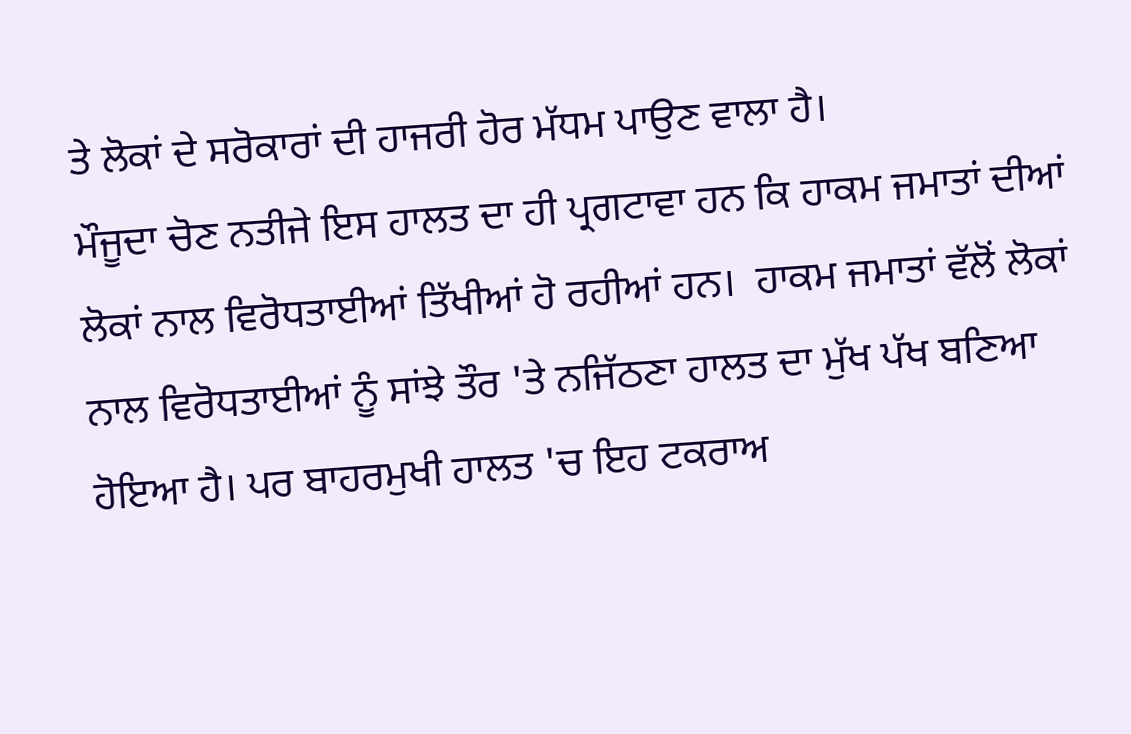ਤੇ ਲੋਕਾਂ ਦੇ ਸਰੋਕਾਰਾਂ ਦੀ ਹਾਜਰੀ ਹੋਰ ਮੱਧਮ ਪਾਉਣ ਵਾਲਾ ਹੈ।
ਮੌਜੂਦਾ ਚੋਣ ਨਤੀਜੇ ਇਸ ਹਾਲਤ ਦਾ ਹੀ ਪ੍ਰਗਟਾਵਾ ਹਨ ਕਿ ਹਾਕਮ ਜਮਾਤਾਂ ਦੀਆਂ ਲੋਕਾਂ ਨਾਲ ਵਿਰੋਧਤਾਈਆਂ ਤਿੱਖੀਆਂ ਹੋ ਰਹੀਆਂ ਹਨ।  ਹਾਕਮ ਜਮਾਤਾਂ ਵੱਲੋਂ ਲੋਕਾਂ ਨਾਲ ਵਿਰੋਧਤਾਈਆਂ ਨੂੰ ਸਾਂਝੇ ਤੌਰ 'ਤੇ ਨਜਿੱਠਣਾ ਹਾਲਤ ਦਾ ਮੁੱਖ ਪੱਖ ਬਣਿਆ ਹੋਇਆ ਹੈ। ਪਰ ਬਾਹਰਮੁਖੀ ਹਾਲਤ 'ਚ ਇਹ ਟਕਰਾਅ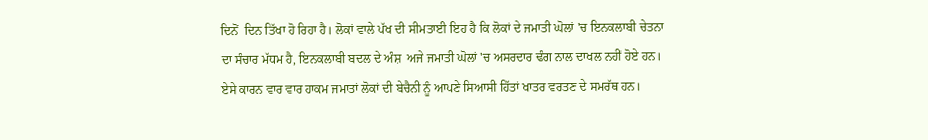ਦਿਨੋਂ  ਦਿਨ ਤਿੱਖਾ ਹੋ ਰਿਹਾ ਹੈ। ਲੋਕਾਂ ਵਾਲੇ ਪੱਖ ਦੀ ਸੀਮਤਾਈ ਇਹ ਹੈ ਕਿ ਲੋਕਾਂ ਦੇ ਜਮਾਤੀ ਘੋਲਾਂ 'ਚ ਇਨਕਲਾਬੀ ਚੇਤਨਾ ਦਾ ਸੰਚਾਰ ਮੱਧਮ ਹੈ, ਇਨਕਲਾਬੀ ਬਦਲ ਦੇ ਅੰਸ਼  ਅਜੇ ਜਮਾਤੀ ਘੋਲਾਂ 'ਚ ਅਸਰਦਾਰ ਢੰਗ ਨਾਲ ਦਾਖਲ ਨਹੀਂ ਹੋਏ ਹਨ।  ਏਸੇ ਕਾਰਨ ਵਾਰ ਵਾਰ ਹਾਕਮ ਜਮਾਤਾਂ ਲੋਕਾਂ ਦੀ ਬੇਚੈਨੀ ਨੂੰ ਆਪਣੇ ਸਿਆਸੀ ਹਿੱਤਾਂ ਖਾਤਰ ਵਰਤਣ ਦੇ ਸਮਰੱਥ ਹਨ।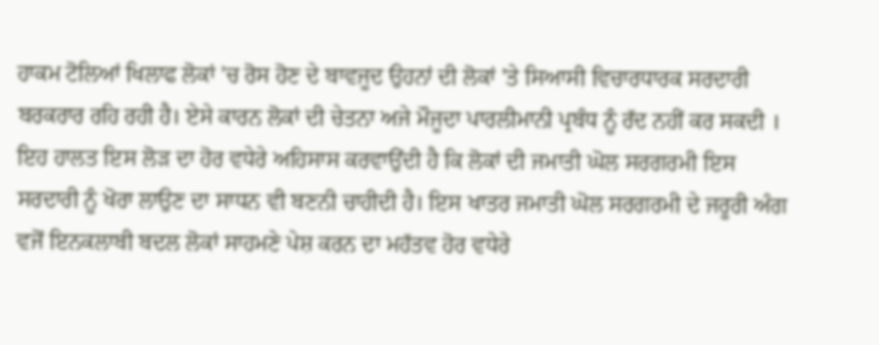ਹਾਕਮ ਟੋਲਿਆਂ ਖਿਲਾਫ ਲੋਕਾਂ 'ਚ ਰੋਸ ਹੋਣ ਦੇ ਬਾਵਜੂਦ ਉਹਨਾਂ ਦੀ ਲੋਕਾਂ 'ਤੇ ਸਿਆਸੀ ਵਿਚਾਰਧਾਰਕ ਸਰਦਾਰੀ ਬਰਕਰਾਰ ਰਹਿ ਰਹੀ ਹੈ। ਏਸੇ ਕਾਰਨ ਲੋਕਾਂ ਦੀ ਚੇਤਨਾ ਅਜੇ ਮੌਜੂਦਾ ਪਾਰਲੀਮਾਨੀ ਪ੍ਰਬੰਧ ਨੂੰ ਰੱਦ ਨਹੀਂ ਕਰ ਸਕਦੀ । ਇਹ ਹਾਲਤ ਇਸ ਲੋੜ ਦਾ ਹੋਰ ਵਧੇਰੇ ਅਹਿਸਾਸ ਕਰਵਾਉਂਦੀ ਹੈ ਕਿ ਲੋਕਾਂ ਦੀ ਜਮਾਤੀ ਘੋਲ ਸਰਗਰਮੀ ਇਸ ਸਰਦਾਰੀ ਨੂੰ ਖੋਰਾ ਲਾਉਣ ਦਾ ਸਾਧਨ ਵੀ ਬਣਨੀ ਚਾਹੀਦੀ ਹੈ। ਇਸ ਖਾਤਰ ਜਮਾਤੀ ਘੋਲ ਸਰਗਰਮੀ ਦੇ ਜਰੂਰੀ ਅੰਗ ਵਜੋਂ ਇਨਕਲਾਬੀ ਬਦਲ ਲੋਕਾਂ ਸਾਹਮਣੇ ਪੇਸ਼ ਕਰਨ ਦਾ ਮਹੱਤਵ ਹੋਰ ਵਧੇਰੇ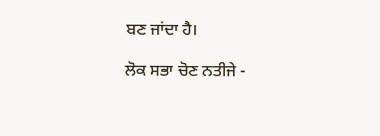ਬਣ ਜਾਂਦਾ ਹੈ।

ਲੋਕ ਸਭਾ ਚੋਣ ਨਤੀਜੇ -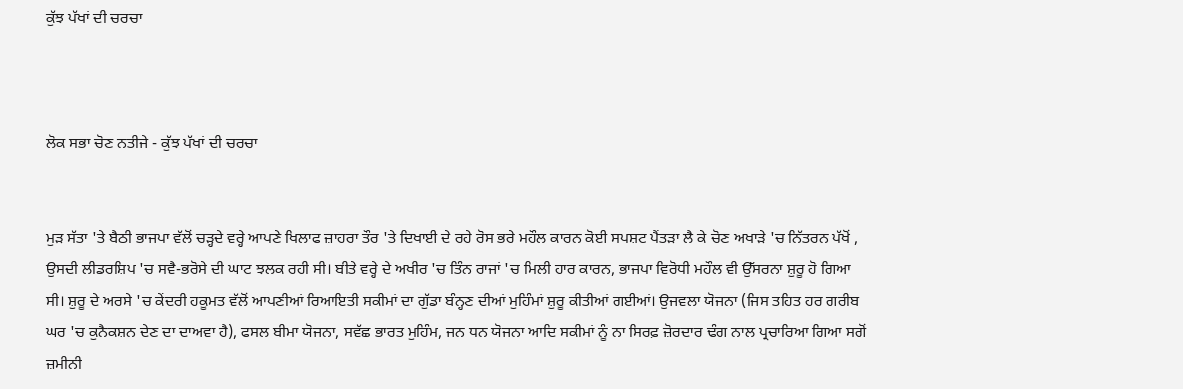ਕੁੱਝ ਪੱਖਾਂ ਦੀ ਚਰਚਾ



ਲੋਕ ਸਭਾ ਚੋਣ ਨਤੀਜੇ - ਕੁੱਝ ਪੱਖਾਂ ਦੀ ਚਰਚਾ


ਮੁੜ ਸੱਤਾ 'ਤੇ ਬੈਠੀ ਭਾਜਪਾ ਵੱਲੋਂ ਚੜ੍ਹਦੇ ਵਰ੍ਹੇ ਆਪਣੇ ਖਿਲਾਫ ਜ਼ਾਹਰਾ ਤੌਰ 'ਤੇ ਦਿਖਾਈ ਦੇ ਰਹੇ ਰੋਸ ਭਰੇ ਮਹੌਲ ਕਾਰਨ ਕੋਈ ਸਪਸ਼ਟ ਪੈਂਤੜਾ ਲੈ ਕੇ ਚੋਣ ਅਖਾੜੇ 'ਚ ਨਿੱਤਰਨ ਪੱਖੋਂ , ਉਸਦੀ ਲੀਡਰਸ਼ਿਪ 'ਚ ਸਵੈ-ਭਰੋਸੇ ਦੀ ਘਾਟ ਝਲਕ ਰਹੀ ਸੀ। ਬੀਤੇ ਵਰ੍ਹੇ ਦੇ ਅਖੀਰ 'ਚ ਤਿੰਨ ਰਾਜਾਂ 'ਚ ਮਿਲੀ ਹਾਰ ਕਾਰਨ, ਭਾਜਪਾ ਵਿਰੋਧੀ ਮਹੌਲ ਵੀ ਉੱਸਰਨਾ ਸ਼ੁਰੂ ਹੋ ਗਿਆ ਸੀ। ਸ਼ੁਰੂ ਦੇ ਅਰਸੇ 'ਚ ਕੇਂਦਰੀ ਹਕੂਮਤ ਵੱਲੋਂ ਆਪਣੀਆਂ ਰਿਆਇਤੀ ਸਕੀਮਾਂ ਦਾ ਗੁੱਡਾ ਬੰਨ੍ਹਣ ਦੀਆਂ ਮੁਹਿੰਮਾਂ ਸ਼ੁਰੂ ਕੀਤੀਆਂ ਗਈਆਂ। ਉਜਵਲਾ ਯੋਜਨਾ (ਜਿਸ ਤਹਿਤ ਹਰ ਗਰੀਬ ਘਰ 'ਚ ਕੁਨੈਕਸ਼ਨ ਦੇਣ ਦਾ ਦਾਅਵਾ ਹੈ), ਫਸਲ ਬੀਮਾ ਯੋਜਨਾ, ਸਵੱਛ ਭਾਰਤ ਮੁਹਿੰਮ, ਜਨ ਧਨ ਯੋਜਨਾ ਆਦਿ ਸਕੀਮਾਂ ਨੂੰ ਨਾ ਸਿਰਫ਼ ਜ਼ੋਰਦਾਰ ਢੰਗ ਨਾਲ ਪ੍ਰਚਾਰਿਆ ਗਿਆ ਸਗੋਂ ਜ਼ਮੀਨੀ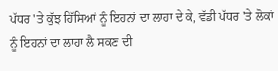ਪੱਧਰ 'ਤੇ ਕੁੱਝ ਹਿੱਸਿਆਂ ਨੂੰ ਇਹਨਾਂ ਦਾ ਲਾਹਾ ਦੇ ਕੇ, ਵੱਡੀ ਪੱਧਰ 'ਤੇ ਲੋਕਾਂ ਨੂੰ ਇਹਨਾਂ ਦਾ ਲਾਹਾ ਲੈ ਸਕਣ ਦੀ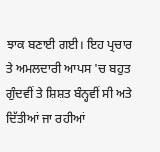ਝਾਕ ਬਣਾਈ ਗਈ। ਇਹ ਪ੍ਰਚਾਰ ਤੇ ਅਮਲਦਾਰੀ ਆਪਸ 'ਚ ਬਹੁਤ ਗੁੰਦਵੀਂ ਤੇ ਸ਼ਿਸ਼ਤ ਬੰਨ੍ਹਵੀਂ ਸੀ ਅਤੇ  ਦਿੱਤੀਆਂ ਜਾ ਰਹੀਆਂ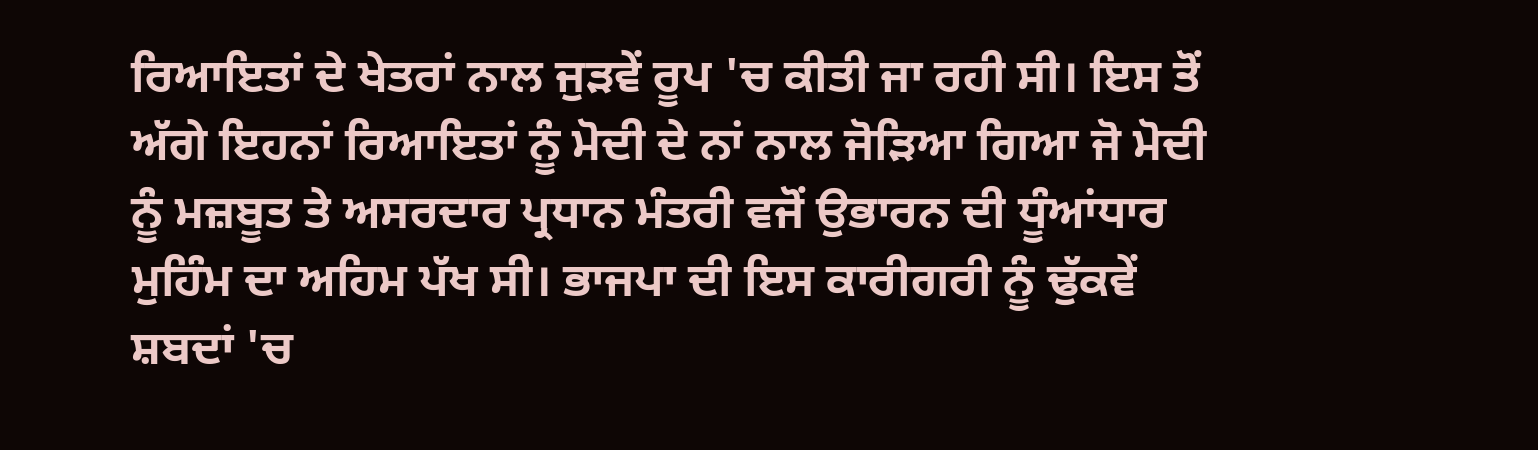ਰਿਆਇਤਾਂ ਦੇ ਖੇਤਰਾਂ ਨਾਲ ਜੁੜਵੇਂ ਰੂਪ 'ਚ ਕੀਤੀ ਜਾ ਰਹੀ ਸੀ। ਇਸ ਤੋਂ ਅੱਗੇ ਇਹਨਾਂ ਰਿਆਇਤਾਂ ਨੂੰ ਮੋਦੀ ਦੇ ਨਾਂ ਨਾਲ ਜੋੜਿਆ ਗਿਆ ਜੋ ਮੋਦੀ ਨੂੰ ਮਜ਼ਬੂਤ ਤੇ ਅਸਰਦਾਰ ਪ੍ਰਧਾਨ ਮੰਤਰੀ ਵਜੋਂ ਉਭਾਰਨ ਦੀ ਧੂੰਆਂਧਾਰ ਮੁਹਿੰਮ ਦਾ ਅਹਿਮ ਪੱਖ ਸੀ। ਭਾਜਪਾ ਦੀ ਇਸ ਕਾਰੀਗਰੀ ਨੂੰ ਢੁੱਕਵੇਂ ਸ਼ਬਦਾਂ 'ਚ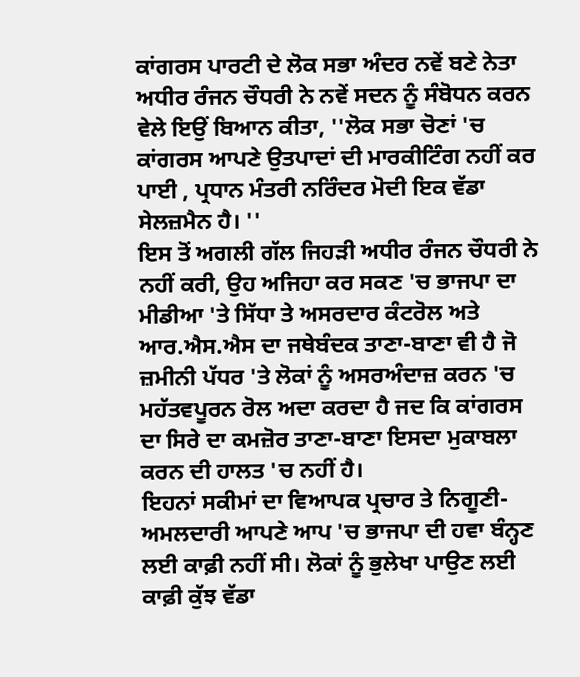ਕਾਂਗਰਸ ਪਾਰਟੀ ਦੇ ਲੋਕ ਸਭਾ ਅੰਦਰ ਨਵੇਂ ਬਣੇ ਨੇਤਾ ਅਧੀਰ ਰੰਜਨ ਚੌਧਰੀ ਨੇ ਨਵੇਂ ਸਦਨ ਨੂੰ ਸੰਬੋਧਨ ਕਰਨ ਵੇਲੇ ਇਉਂ ਬਿਆਨ ਕੀਤਾ, ''ਲੋਕ ਸਭਾ ਚੋਣਾਂ 'ਚ ਕਾਂਗਰਸ ਆਪਣੇ ਉਤਪਾਦਾਂ ਦੀ ਮਾਰਕੀਟਿੰਗ ਨਹੀਂ ਕਰ ਪਾਈ , ਪ੍ਰਧਾਨ ਮੰਤਰੀ ਨਰਿੰਦਰ ਮੋਦੀ ਇਕ ਵੱਡਾ ਸੇਲਜ਼ਮੈਨ ਹੈ। ''
ਇਸ ਤੋਂ ਅਗਲੀ ਗੱਲ ਜਿਹੜੀ ਅਧੀਰ ਰੰਜਨ ਚੌਧਰੀ ਨੇ ਨਹੀਂ ਕਰੀ, ਉਹ ਅਜਿਹਾ ਕਰ ਸਕਣ 'ਚ ਭਾਜਪਾ ਦਾ ਮੀਡੀਆ 'ਤੇ ਸਿੱਧਾ ਤੇ ਅਸਰਦਾਰ ਕੰਟਰੋਲ ਅਤੇ ਆਰ.ਐਸ.ਐਸ ਦਾ ਜਥੇਬੰਦਕ ਤਾਣਾ-ਬਾਣਾ ਵੀ ਹੈ ਜੋ ਜ਼ਮੀਨੀ ਪੱਧਰ 'ਤੇ ਲੋਕਾਂ ਨੂੰ ਅਸਰਅੰਦਾਜ਼ ਕਰਨ 'ਚ ਮਹੱਤਵਪੂਰਨ ਰੋਲ ਅਦਾ ਕਰਦਾ ਹੈ ਜਦ ਕਿ ਕਾਂਗਰਸ ਦਾ ਸਿਰੇ ਦਾ ਕਮਜ਼ੋਰ ਤਾਣਾ-ਬਾਣਾ ਇਸਦਾ ਮੁਕਾਬਲਾ ਕਰਨ ਦੀ ਹਾਲਤ 'ਚ ਨਹੀਂ ਹੈ।
ਇਹਨਾਂ ਸਕੀਮਾਂ ਦਾ ਵਿਆਪਕ ਪ੍ਰਚਾਰ ਤੇ ਨਿਗੂਣੀ-ਅਮਲਦਾਰੀ ਆਪਣੇ ਆਪ 'ਚ ਭਾਜਪਾ ਦੀ ਹਵਾ ਬੰਨ੍ਹਣ ਲਈ ਕਾਫ਼ੀ ਨਹੀਂ ਸੀ। ਲੋਕਾਂ ਨੂੰ ਭੁਲੇਖਾ ਪਾਉਣ ਲਈ ਕਾਫ਼ੀ ਕੁੱਝ ਵੱਡਾ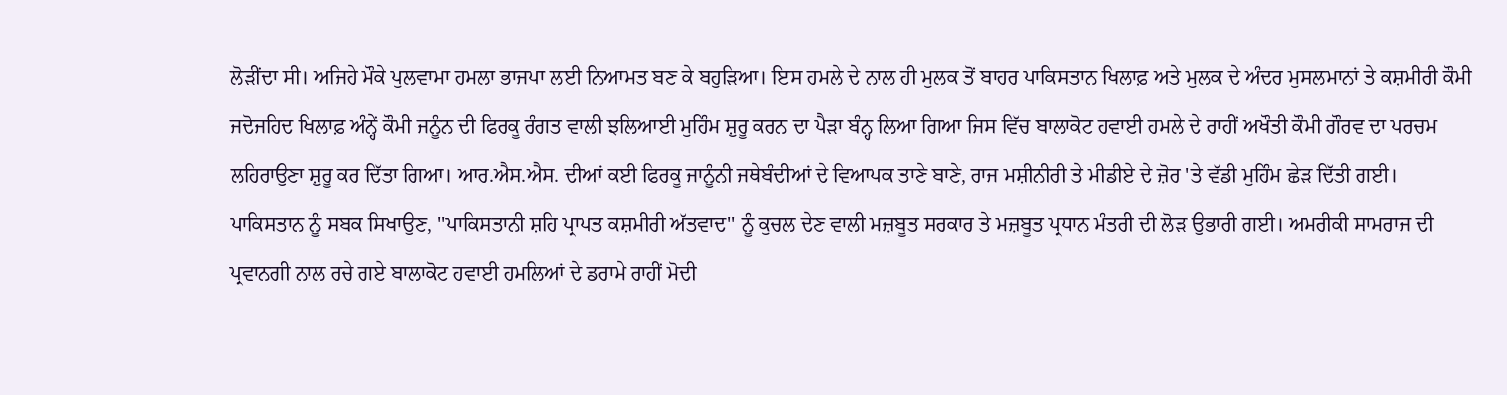ਲੋੜੀਂਦਾ ਸੀ। ਅਜਿਹੇ ਮੌਕੇ ਪੁਲਵਾਮਾ ਹਮਲਾ ਭਾਜਪਾ ਲਈ ਨਿਆਮਤ ਬਣ ਕੇ ਬਹੁੜਿਆ। ਇਸ ਹਮਲੇ ਦੇ ਨਾਲ ਹੀ ਮੁਲਕ ਤੋਂ ਬਾਹਰ ਪਾਕਿਸਤਾਨ ਖਿਲਾਫ਼ ਅਤੇ ਮੁਲਕ ਦੇ ਅੰਦਰ ਮੁਸਲਮਾਨਾਂ ਤੇ ਕਸ਼ਮੀਰੀ ਕੌਮੀ ਜਦੋਜਹਿਦ ਖਿਲਾਫ਼ ਅੰਨ੍ਹੇਂ ਕੌਮੀ ਜਨੂੰਨ ਦੀ ਫਿਰਕੂ ਰੰਗਤ ਵਾਲੀ ਝਲਿਆਈ ਮੁਹਿੰਮ ਸ਼ੁਰੂ ਕਰਨ ਦਾ ਪੈੜਾ ਬੰਨ੍ਹ ਲਿਆ ਗਿਆ ਜਿਸ ਵਿੱਚ ਬਾਲਾਕੋਟ ਹਵਾਈ ਹਮਲੇ ਦੇ ਰਾਹੀਂ ਅਖੌਤੀ ਕੌਮੀ ਗੌਰਵ ਦਾ ਪਰਚਮ ਲਹਿਰਾਉਣਾ ਸ਼ੁਰੂ ਕਰ ਦਿੱਤਾ ਗਿਆ। ਆਰ.ਐਸ.ਐਸ. ਦੀਆਂ ਕਈ ਫਿਰਕੂ ਜਾਨੂੰਨੀ ਜਥੇਬੰਦੀਆਂ ਦੇ ਵਿਆਪਕ ਤਾਣੇ ਬਾਣੇ, ਰਾਜ ਮਸ਼ੀਨੀਰੀ ਤੇ ਮੀਡੀਏ ਦੇ ਜ਼ੋਰ 'ਤੇ ਵੱਡੀ ਮੁਹਿੰਮ ਛੇੜ ਦਿੱਤੀ ਗਈ। ਪਾਕਿਸਤਾਨ ਨੂੰ ਸਬਕ ਸਿਖਾਉਣ, ''ਪਾਕਿਸਤਾਨੀ ਸ਼ਹਿ ਪ੍ਰਾਪਤ ਕਸ਼ਮੀਰੀ ਅੱਤਵਾਦ'' ਨੂੰ ਕੁਚਲ ਦੇਣ ਵਾਲੀ ਮਜ਼ਬੂਤ ਸਰਕਾਰ ਤੇ ਮਜ਼ਬੂਤ ਪ੍ਰਧਾਨ ਮੰਤਰੀ ਦੀ ਲੋੜ ਉਭਾਰੀ ਗਈ। ਅਮਰੀਕੀ ਸਾਮਰਾਜ ਦੀ ਪ੍ਰਵਾਨਗੀ ਨਾਲ ਰਚੇ ਗਏ ਬਾਲਾਕੋਟ ਹਵਾਈ ਹਮਲਿਆਂ ਦੇ ਡਰਾਮੇ ਰਾਹੀਂ ਮੋਦੀ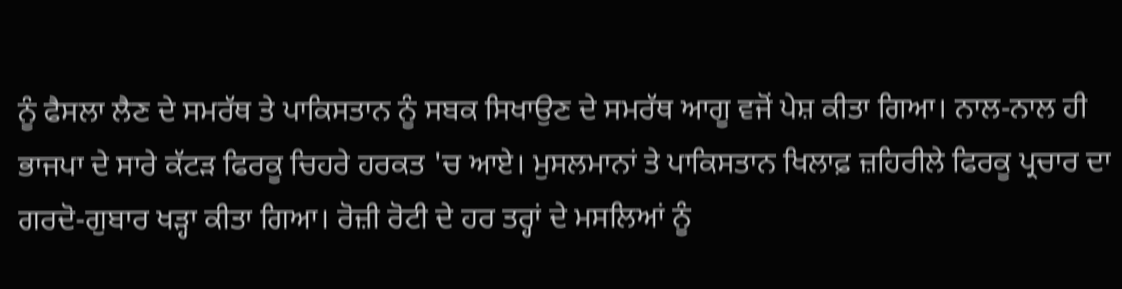ਨੂੰ ਫੈਸਲਾ ਲੈਣ ਦੇ ਸਮਰੱਥ ਤੇ ਪਾਕਿਸਤਾਨ ਨੂੰ ਸਬਕ ਸਿਖਾਉਣ ਦੇ ਸਮਰੱਥ ਆਗੂ ਵਜੋਂ ਪੇਸ਼ ਕੀਤਾ ਗਿਆ। ਨਾਲ-ਨਾਲ ਹੀ ਭਾਜਪਾ ਦੇ ਸਾਰੇ ਕੱਟੜ ਫਿਰਕੂ ਚਿਹਰੇ ਹਰਕਤ 'ਚ ਆਏ। ਮੁਸਲਮਾਨਾਂ ਤੇ ਪਾਕਿਸਤਾਨ ਖਿਲਾਫ਼ ਜ਼ਹਿਰੀਲੇ ਫਿਰਕੂ ਪ੍ਰਚਾਰ ਦਾ ਗਰਦੋ-ਗੁਬਾਰ ਖੜ੍ਹਾ ਕੀਤਾ ਗਿਆ। ਰੋਜ਼ੀ ਰੋਟੀ ਦੇ ਹਰ ਤਰ੍ਹਾਂ ਦੇ ਮਸਲਿਆਂ ਨੂੰ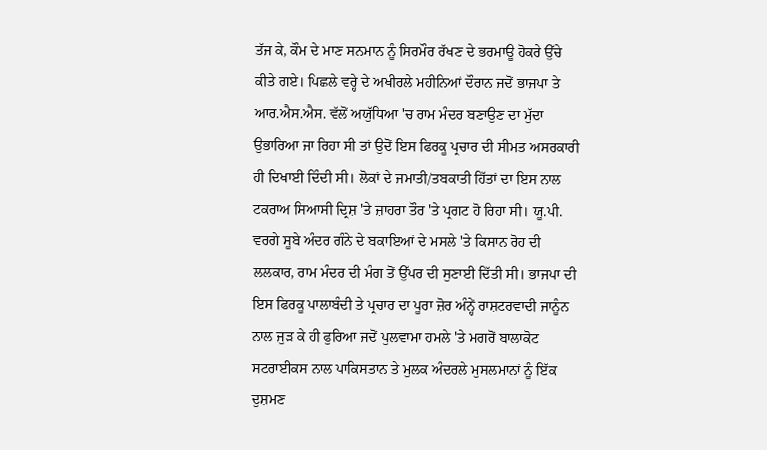ਤੱਜ ਕੇ, ਕੌਮ ਦੇ ਮਾਣ ਸਨਮਾਨ ਨੂੰ ਸਿਰਮੌਰ ਰੱਖਣ ਦੇ ਭਰਮਾਊ ਹੋਕਰੇ ਉੱਚੇ ਕੀਤੇ ਗਏ। ਪਿਛਲੇ ਵਰ੍ਹੇ ਦੇ ਅਖੀਰਲੇ ਮਹੀਨਿਆਂ ਦੌਰਾਨ ਜਦੋਂ ਭਾਜਪਾ ਤੇ ਆਰ.ਐਸ.ਐਸ. ਵੱਲੋਂ ਅਯੁੱਧਿਆ 'ਚ ਰਾਮ ਮੰਦਰ ਬਣਾਉਣ ਦਾ ਮੁੱਦਾ ਉਭਾਰਿਆ ਜਾ ਰਿਹਾ ਸੀ ਤਾਂ ਉਦੋਂ ਇਸ ਫਿਰਕੂ ਪ੍ਰਚਾਰ ਦੀ ਸੀਮਤ ਅਸਰਕਾਰੀ ਹੀ ਦਿਖਾਈ ਦਿੰਦੀ ਸੀ। ਲੋਕਾਂ ਦੇ ਜਮਾਤੀ/ਤਬਕਾਤੀ ਹਿੱਤਾਂ ਦਾ ਇਸ ਨਾਲ ਟਕਰਾਅ ਸਿਆਸੀ ਦ੍ਰਿਸ਼ 'ਤੇ ਜ਼ਾਹਰਾ ਤੌਰ 'ਤੇ ਪ੍ਰਗਟ ਹੋ ਰਿਹਾ ਸੀ। ਯੂ.ਪੀ. ਵਰਗੇ ਸੂਬੇ ਅੰਦਰ ਗੰਨੇ ਦੇ ਬਕਾਇਆਂ ਦੇ ਮਸਲੇ 'ਤੇ ਕਿਸਾਨ ਰੋਹ ਦੀ ਲਲਕਾਰ, ਰਾਮ ਮੰਦਰ ਦੀ ਮੰਗ ਤੋਂ ਉੱਪਰ ਦੀ ਸੁਣਾਈ ਦਿੱਤੀ ਸੀ। ਭਾਜਪਾ ਦੀ ਇਸ ਫਿਰਕੂ ਪਾਲਾਬੰਦੀ ਤੇ ਪ੍ਰਚਾਰ ਦਾ ਪੂਰਾ ਜ਼ੋਰ ਅੰਨ੍ਹੇਂ ਰਾਸ਼ਟਰਵਾਦੀ ਜਾਨੂੰਨ ਨਾਲ ਜੁੜ ਕੇ ਹੀ ਫੁਰਿਆ ਜਦੋਂ ਪੁਲਵਾਮਾ ਹਮਲੇ 'ਤੇ ਮਗਰੋਂ ਬਾਲਾਕੋਟ ਸਟਰਾਈਕਸ ਨਾਲ ਪਾਕਿਸਤਾਨ ਤੇ ਮੁਲਕ ਅੰਦਰਲੇ ਮੁਸਲਮਾਨਾਂ ਨੂੰ ਇੱਕ ਦੁਸ਼ਮਣ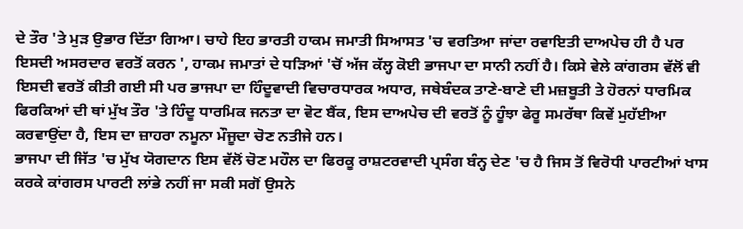ਦੇ ਤੌਰ 'ਤੇ ਮੁੜ ਉਭਾਰ ਦਿੱਤਾ ਗਿਆ। ਚਾਹੇ ਇਹ ਭਾਰਤੀ ਹਾਕਮ ਜਮਾਤੀ ਸਿਆਸਤ 'ਚ ਵਰਤਿਆ ਜਾਂਦਾ ਰਵਾਇਤੀ ਦਾਅਪੇਚ ਹੀ ਹੈ ਪਰ ਇਸਦੀ ਅਸਰਦਾਰ ਵਰਤੋਂ ਕਰਨ ', ਹਾਕਮ ਜਮਾਤਾਂ ਦੇ ਧੜਿਆਂ 'ਚੋਂ ਅੱਜ ਕੱਲ੍ਹ ਕੋਈ ਭਾਜਪਾ ਦਾ ਸਾਨੀ ਨਹੀਂ ਹੈ। ਕਿਸੇ ਵੇਲੇ ਕਾਂਗਰਸ ਵੱਲੋਂ ਵੀ ਇਸਦੀ ਵਰਤੋਂ ਕੀਤੀ ਗਈ ਸੀ ਪਰ ਭਾਜਪਾ ਦਾ ਹਿੰਦੂਵਾਦੀ ਵਿਚਾਰਧਾਰਕ ਅਧਾਰ, ਜਥੇਬੰਦਕ ਤਾਣੇ-ਬਾਣੇ ਦੀ ਮਜ਼ਬੂਤੀ ਤੇ ਹੋਰਨਾਂ ਧਾਰਮਿਕ ਫਿਰਕਿਆਂ ਦੀ ਥਾਂ ਮੁੱਖ ਤੌਰ 'ਤੇ ਹਿੰਦੂ ਧਾਰਮਿਕ ਜਨਤਾ ਦਾ ਵੋਟ ਬੈਂਕ, ਇਸ ਦਾਅਪੇਚ ਦੀ ਵਰਤੋਂ ਨੂੰ ਹੂੰਝਾ ਫੇਰੂ ਸਮਰੱਥਾ ਕਿਵੇਂ ਮੁਹੱਈਆ ਕਰਵਾਉਂਦਾ ਹੈ, ਇਸ ਦਾ ਜ਼ਾਹਰਾ ਨਮੂਨਾ ਮੌਜੂਦਾ ਚੋਣ ਨਤੀਜੇ ਹਨ।
ਭਾਜਪਾ ਦੀ ਜਿੱਤ 'ਚ ਮੁੱਖ ਯੋਗਦਾਨ ਇਸ ਵੱਲੋਂ ਚੋਣ ਮਹੌਲ ਦਾ ਫਿਰਕੂ ਰਾਸ਼ਟਰਵਾਦੀ ਪ੍ਰਸੰਗ ਬੰਨ੍ਹ ਦੇਣ 'ਚ ਹੈ ਜਿਸ ਤੋਂ ਵਿਰੋਧੀ ਪਾਰਟੀਆਂ ਖਾਸ ਕਰਕੇ ਕਾਂਗਰਸ ਪਾਰਟੀ ਲਾਂਭੇ ਨਹੀਂ ਜਾ ਸਕੀ ਸਗੋਂ ਉਸਨੇ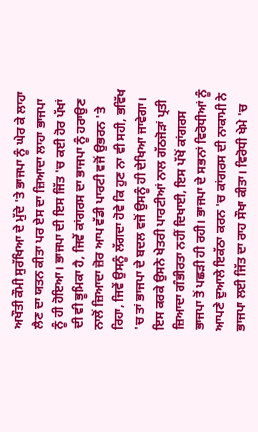ਅਖੌਤੀ ਕੌਮੀ ਸੁਰੱਖਿਆ ਦੇ ਮੁੱਦੇ 'ਤੇ ਭਾਜਪਾ ਨੂੰ ਘੇਰ ਕੇ ਲਾਹਾ ਲੈਣ ਦਾ ਯਤਨ ਕੀਤਾ ਪਰ ਏਸ ਦਾ ਜ਼ਿਆਦਾ ਲਾਹਾ ਭਾਜਪਾ ਨੂੰ ਹੀ ਹੋਇਆ। ਭਾਜਪਾ ਦੀ ਇਸ ਜਿੱਤ 'ਚ ਕਈ ਹੋਰ ਪੱਖਾਂ ਦੀ ਵੀ ਭੂਮਿਕਾ ਹੈ, ਜਿਵੇਂ ਕਾਂਗਰਸ ਦਾ ਭਾਜਪਾ ਨੂੰ ਹਰਾਉਣ ਨਾਲੋਂ ਜ਼ਿਆਦਾ ਜ਼ੋਰ ਆਪ ਵੱਡੀ ਪਾਰਟੀ ਵਜੋਂ ਉਭਰਨ 'ਤੇ ਰਿਹਾ, ਜਿਵੇਂ ਉਸਨੂੰ ਲੱਗਦਾ ਹੋਵੇ ਕਿ ਹੁਣ ਨਾ ਵੀ ਸਹੀ, ਭਵਿੱਖ 'ਚ ਤਾਂ ਭਾਜਪਾ ਦੇ ਬਦਲ ਵਜੋਂ ਉਸਨੂੰ ਹੀ ਦੇਖਿਆ ਜਾਵੇਗਾ। ਇਸ ਕਰਕੇ ਉਸਨੇ ਖੇਤਰੀ ਪਾਰਟੀਆਂ ਨਾਲ ਗੱਠਜੋੜਾਂ ਪ੍ਰਤੀ ਜ਼ਿਆਦਾ ਗੰਭੀਰਤਾ ਨਹੀਂ ਦਿਖਾਈ, ਇਸ ਪੱਖੋਂ ਕਾਂਗਰਸ ਭਾਜਪਾ ਤੋਂ ਪਛੜੀ ਹੀ ਰਹੀ। ਭਾਜਪਾ ਦੇ ਸਭਨਾਂ ਵਿਰੋਧੀਆਂ ਨੂੰ ਆਪਣੇ ਦੁਆਲੇ ਇਕੱਠਾ ਕਰਨ 'ਚ ਕਾਂਗਰਸ ਦੀ ਨਾਕਾਮੀ ਨੇ ਭਾਜਪਾ ਲਈ ਜਿੱਤ ਦਾ ਰਾਹ ਸੌਖਾ ਕੀਤਾ। ਵਿਰੋਧੀ ਖੇਮੇ 'ਚ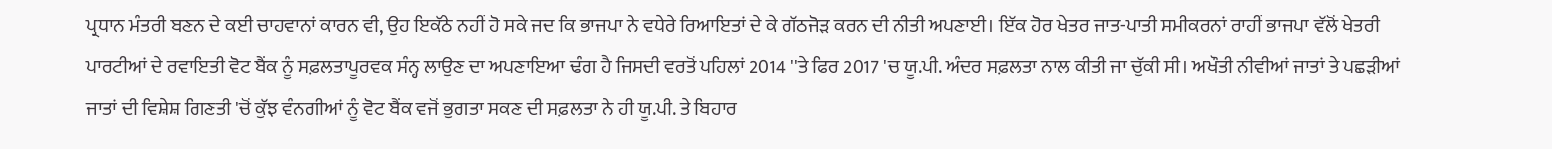ਪ੍ਰਧਾਨ ਮੰਤਰੀ ਬਣਨ ਦੇ ਕਈ ਚਾਹਵਾਨਾਂ ਕਾਰਨ ਵੀ, ਉਹ ਇਕੱਠੇ ਨਹੀਂ ਹੋ ਸਕੇ ਜਦ ਕਿ ਭਾਜਪਾ ਨੇ ਵਧੇਰੇ ਰਿਆਇਤਾਂ ਦੇ ਕੇ ਗੱਠਜੋੜ ਕਰਨ ਦੀ ਨੀਤੀ ਅਪਣਾਈ। ਇੱਕ ਹੋਰ ਖੇਤਰ ਜਾਤ-ਪਾਤੀ ਸਮੀਕਰਨਾਂ ਰਾਹੀਂ ਭਾਜਪਾ ਵੱਲੋਂ ਖੇਤਰੀ ਪਾਰਟੀਆਂ ਦੇ ਰਵਾਇਤੀ ਵੋਟ ਬੈਂਕ ਨੂੰ ਸਫ਼ਲਤਾਪੂਰਵਕ ਸੰਨ੍ਹ ਲਾਉਣ ਦਾ ਅਪਣਾਇਆ ਢੰਗ ਹੈ ਜਿਸਦੀ ਵਰਤੋਂ ਪਹਿਲਾਂ 2014 ''ਤੇ ਫਿਰ 2017 'ਚ ਯੂ.ਪੀ. ਅੰਦਰ ਸਫ਼ਲਤਾ ਨਾਲ ਕੀਤੀ ਜਾ ਚੁੱਕੀ ਸੀ। ਅਖੌਤੀ ਨੀਵੀਆਂ ਜਾਤਾਂ ਤੇ ਪਛੜੀਆਂ ਜਾਤਾਂ ਦੀ ਵਿਸ਼ੇਸ਼ ਗਿਣਤੀ 'ਚੋਂ ਕੁੱਝ ਵੰਨਗੀਆਂ ਨੂੰ ਵੋਟ ਬੈਂਕ ਵਜੋਂ ਭੁਗਤਾ ਸਕਣ ਦੀ ਸਫ਼ਲਤਾ ਨੇ ਹੀ ਯੂ.ਪੀ. ਤੇ ਬਿਹਾਰ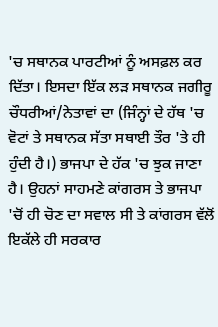'ਚ ਸਥਾਨਕ ਪਾਰਟੀਆਂ ਨੂੰ ਅਸਫ਼ਲ ਕਰ ਦਿੱਤਾ। ਇਸਦਾ ਇੱਕ ਲੜ ਸਥਾਨਕ ਜਗੀਰੂ ਚੌਧਰੀਆਂ/ਨੇਤਾਵਾਂ ਦਾ (ਜਿੰਨ੍ਹਾਂ ਦੇ ਹੱਥ 'ਚ ਵੋਟਾਂ ਤੇ ਸਥਾਨਕ ਸੱਤਾ ਸਥਾਈ ਤੌਰ 'ਤੇ ਹੀ ਹੁੰਦੀ ਹੈ।) ਭਾਜਪਾ ਦੇ ਹੱਕ 'ਚ ਝੁਕ ਜਾਣਾ ਹੈ। ਉਹਨਾਂ ਸਾਹਮਣੇ ਕਾਂਗਰਸ ਤੇ ਭਾਜਪਾ 'ਚੋਂ ਹੀ ਚੋਣ ਦਾ ਸਵਾਲ ਸੀ ਤੇ ਕਾਂਗਰਸ ਵੱਲੋਂ ਇਕੱਲੇ ਹੀ ਸਰਕਾਰ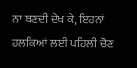ਨਾ ਬਣਦੀ ਦੇਖ ਕੇ, ਇਹਨਾਂ ਹਲਕਿਆਂ ਲਈ ਪਹਿਲੀ ਚੋਣ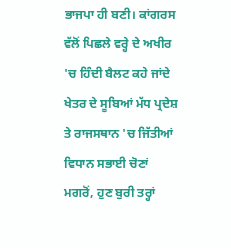ਭਾਜਪਾ ਹੀ ਬਣੀ। ਕਾਂਗਰਸ ਵੱਲੋਂ ਪਿਛਲੇ ਵਰ੍ਹੇ ਦੇ ਅਖੀਰ 'ਚ ਹਿੰਦੀ ਬੈਲਟ ਕਹੇ ਜਾਂਦੇ ਖੇਤਰ ਦੇ ਸੂਬਿਆਂ ਮੱਧ ਪ੍ਰਦੇਸ਼ ਤੇ ਰਾਜਸਥਾਨ 'ਚ ਜਿੱਤੀਆਂ ਵਿਧਾਨ ਸਭਾਈ ਚੋਣਾਂ ਮਗਰੋਂ, ਹੁਣ ਬੁਰੀ ਤਰ੍ਹਾਂ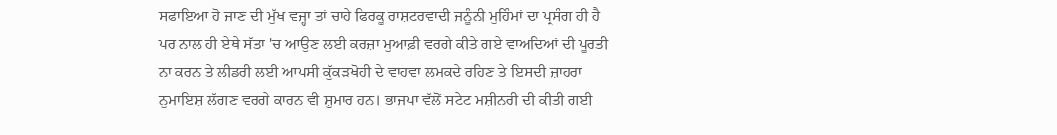ਸਫਾਇਆ ਹੋ ਜਾਣ ਦੀ ਮੁੱਖ ਵਜ੍ਹਾ ਤਾਂ ਚਾਹੇ ਫਿਰਕੂ ਰਾਸ਼ਟਰਵਾਦੀ ਜਨੂੰਨੀ ਮੁਹਿੰਮਾਂ ਦਾ ਪ੍ਰਸੰਗ ਹੀ ਹੈ ਪਰ ਨਾਲ ਹੀ ਏਥੇ ਸੱਤਾ 'ਚ ਆਉਣ ਲਈ ਕਰਜ਼ਾ ਮੁਆਫ਼ੀ ਵਰਗੇ ਕੀਤੇ ਗਏ ਵਾਅਦਿਆਂ ਦੀ ਪੂਰਤੀ ਨਾ ਕਰਨ ਤੇ ਲੀਡਰੀ ਲਈ ਆਪਸੀ ਕੁੱਕੜਖੋਹੀ ਦੇ ਵਾਹਵਾ ਲਮਕਦੇ ਰਹਿਣ ਤੇ ਇਸਦੀ ਜ਼ਾਹਰਾ ਨੁਮਾਇਸ਼ ਲੱਗਣ ਵਰਗੇ ਕਾਰਨ ਵੀ ਸ਼ੁਮਾਰ ਹਨ। ਭਾਜਪਾ ਵੱਲੋਂ ਸਟੇਟ ਮਸ਼ੀਨਰੀ ਦੀ ਕੀਤੀ ਗਈ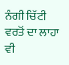ਨੰਗੀ ਚਿੱਟੀ ਵਰਤੋਂ ਦਾ ਲਾਹਾ ਵੀ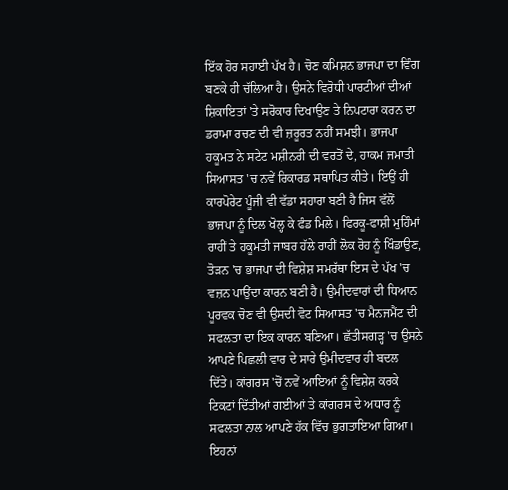ਇੱਕ ਹੋਰ ਸਹਾਈ ਪੱਖ ਹੈ। ਚੋਣ ਕਮਿਸ਼ਨ ਭਾਜਪਾ ਦਾ ਵਿੰਗ ਬਣਕੇ ਹੀ ਚੱਲਿਆ ਹੈ। ਉਸਨੇ ਵਿਰੋਧੀ ਪਾਰਟੀਆਂ ਦੀਆਂ ਸ਼ਿਕਾਇਤਾਂ 'ਤੇ ਸਰੋਕਾਰ ਦਿਖਾਉਣ ਤੇ ਨਿਪਟਾਰਾ ਕਰਨ ਦਾ ਡਰਾਮਾ ਰਚਣ ਦੀ ਵੀ ਜ਼ਰੂਰਤ ਨਹੀਂ ਸਮਝੀ। ਭਾਜਪਾ ਹਕੂਮਤ ਨੇ ਸਟੇਟ ਮਸ਼ੀਨਰੀ ਦੀ ਵਰਤੋਂ ਦੇ, ਹਾਕਮ ਜਮਾਤੀ ਸਿਆਸਤ 'ਚ ਨਵੇਂ ਰਿਕਾਰਡ ਸਥਾਪਿਤ ਕੀਤੇ। ਇਉਂ ਹੀ ਕਾਰਪੋਰੇਟ ਪੂੰਜੀ ਵੀ ਵੱਡਾ ਸਹਾਰਾ ਬਣੀ ਹੈ ਜਿਸ ਵੱਲੋਂ  ਭਾਜਪਾ ਨੂੰ ਦਿਲ ਖੋਲ੍ਹ ਕੇ ਫੰਡ ਮਿਲੇ। ਫਿਰਕੂ-ਫਾਸ਼ੀ ਮੁਹਿੰਮਾਂ ਰਾਹੀਂ ਤੇ ਹਕੂਮਤੀ ਜਾਬਰ ਹੱਲੇ ਰਾਹੀਂ ਲੋਕ ਰੋਹ ਨੂੰ ਖਿੰਡਾਉਣ, ਤੋੜਨ 'ਚ ਭਾਜਪਾ ਦੀ ਵਿਸ਼ੇਸ਼ ਸਮਰੱਥਾ ਇਸ ਦੇ ਪੱਖ 'ਚ ਵਜ਼ਨ ਪਾਉਂਦਾ ਕਾਰਨ ਬਣੀ ਹੈ। ਉਮੀਦਵਾਰਾਂ ਦੀ ਧਿਆਨ ਪੂਰਵਕ ਚੋਣ ਵੀ ਉਸਦੀ ਵੋਟ ਸਿਆਸਤ 'ਚ ਮੈਨਜਮੈਂਟ ਦੀ ਸਫਲਤਾ ਦਾ ਇਕ ਕਾਰਨ ਬਣਿਆ। ਛੱਤੀਸਗੜ੍ਹ 'ਚ ਉਸਨੇ ਆਪਣੇ ਪਿਛਲੀ ਵਾਰ ਦੇ ਸਾਰੇ ਉਮੀਦਵਾਰ ਹੀ ਬਦਲ ਦਿੱਤੇ। ਕਾਂਗਰਸ 'ਚੋਂ ਨਵੇਂ ਆਇਆਂ ਨੂੰ ਵਿਸ਼ੇਸ਼ ਕਰਕੇ ਟਿਕਟਾਂ ਦਿੱਤੀਆਂ ਗਈਆਂ ਤੇ ਕਾਂਗਰਸ ਦੇ ਅਧਾਰ ਨੂੰ ਸਫਲਤਾ ਨਾਲ ਆਪਣੇ ਹੱਕ ਵਿੱਚ ਭੁਗਤਾਇਆ ਗਿਆ।
ਇਹਨਾਂ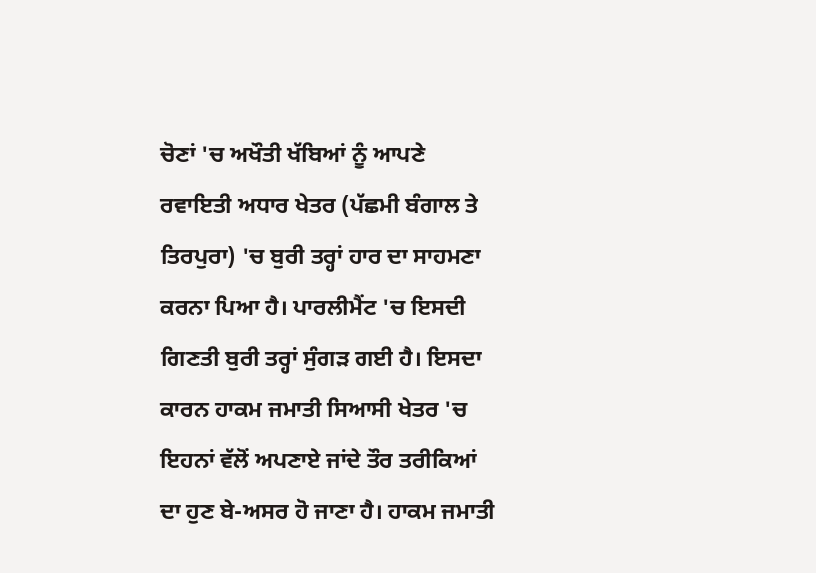ਚੋਣਾਂ 'ਚ ਅਖੌਤੀ ਖੱਬਿਆਂ ਨੂੰ ਆਪਣੇ ਰਵਾਇਤੀ ਅਧਾਰ ਖੇਤਰ (ਪੱਛਮੀ ਬੰਗਾਲ ਤੇ ਤਿਰਪੁਰਾ) 'ਚ ਬੁਰੀ ਤਰ੍ਹਾਂ ਹਾਰ ਦਾ ਸਾਹਮਣਾ ਕਰਨਾ ਪਿਆ ਹੈ। ਪਾਰਲੀਮੈਂਟ 'ਚ ਇਸਦੀ ਗਿਣਤੀ ਬੁਰੀ ਤਰ੍ਹਾਂ ਸੁੰਗੜ ਗਈ ਹੈ। ਇਸਦਾ ਕਾਰਨ ਹਾਕਮ ਜਮਾਤੀ ਸਿਆਸੀ ਖੇਤਰ 'ਚ ਇਹਨਾਂ ਵੱਲੋਂ ਅਪਣਾਏ ਜਾਂਦੇ ਤੌਰ ਤਰੀਕਿਆਂ ਦਾ ਹੁਣ ਬੇ-ਅਸਰ ਹੋ ਜਾਣਾ ਹੈ। ਹਾਕਮ ਜਮਾਤੀ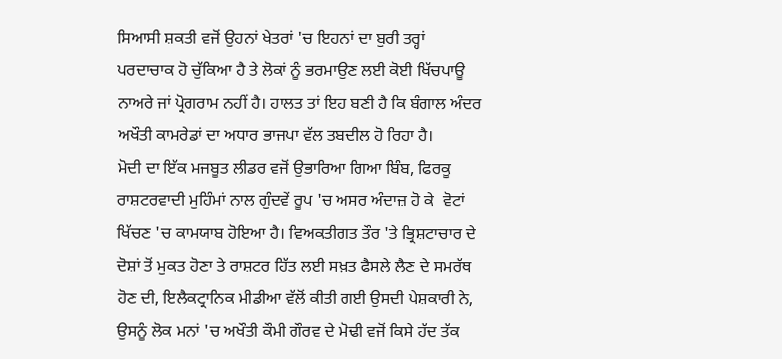ਸਿਆਸੀ ਸ਼ਕਤੀ ਵਜੋਂ ਉਹਨਾਂ ਖੇਤਰਾਂ 'ਚ ਇਹਨਾਂ ਦਾ ਬੁਰੀ ਤਰ੍ਹਾਂ ਪਰਦਾਚਾਕ ਹੋ ਚੁੱਕਿਆ ਹੈ ਤੇ ਲੋਕਾਂ ਨੂੰ ਭਰਮਾਉਣ ਲਈ ਕੋਈ ਖਿੱਚਪਾਊ ਨਾਅਰੇ ਜਾਂ ਪ੍ਰੋਗਰਾਮ ਨਹੀਂ ਹੈ। ਹਾਲਤ ਤਾਂ ਇਹ ਬਣੀ ਹੈ ਕਿ ਬੰਗਾਲ ਅੰਦਰ ਅਖੌਤੀ ਕਾਮਰੇਡਾਂ ਦਾ ਅਧਾਰ ਭਾਜਪਾ ਵੱਲ ਤਬਦੀਲ ਹੋ ਰਿਹਾ ਹੈ।
ਮੋਦੀ ਦਾ ਇੱਕ ਮਜਬੂਤ ਲੀਡਰ ਵਜੋਂ ਉਭਾਰਿਆ ਗਿਆ ਬਿੰਬ, ਫਿਰਕੂ ਰਾਸ਼ਟਰਵਾਦੀ ਮੁਹਿੰਮਾਂ ਨਾਲ ਗੁੰਦਵੇਂ ਰੂਪ 'ਚ ਅਸਰ ਅੰਦਾਜ਼ ਹੋ ਕੇ  ਵੋਟਾਂ ਖਿੱਚਣ 'ਚ ਕਾਮਯਾਬ ਹੋਇਆ ਹੈ। ਵਿਅਕਤੀਗਤ ਤੌਰ 'ਤੇ ਭ੍ਰਿਸ਼ਟਾਚਾਰ ਦੇ ਦੋਸ਼ਾਂ ਤੋਂ ਮੁਕਤ ਹੋਣਾ ਤੇ ਰਾਸ਼ਟਰ ਹਿੱਤ ਲਈ ਸਖ਼ਤ ਫੈਸਲੇ ਲੈਣ ਦੇ ਸਮਰੱਥ ਹੋਣ ਦੀ, ਇਲੈਕਟ੍ਰਾਨਿਕ ਮੀਡੀਆ ਵੱਲੋਂ ਕੀਤੀ ਗਈ ਉਸਦੀ ਪੇਸ਼ਕਾਰੀ ਨੇ, ਉਸਨੂੰ ਲੋਕ ਮਨਾਂ 'ਚ ਅਖੌਤੀ ਕੌਮੀ ਗੌਰਵ ਦੇ ਮੋਢੀ ਵਜੋਂ ਕਿਸੇ ਹੱਦ ਤੱਕ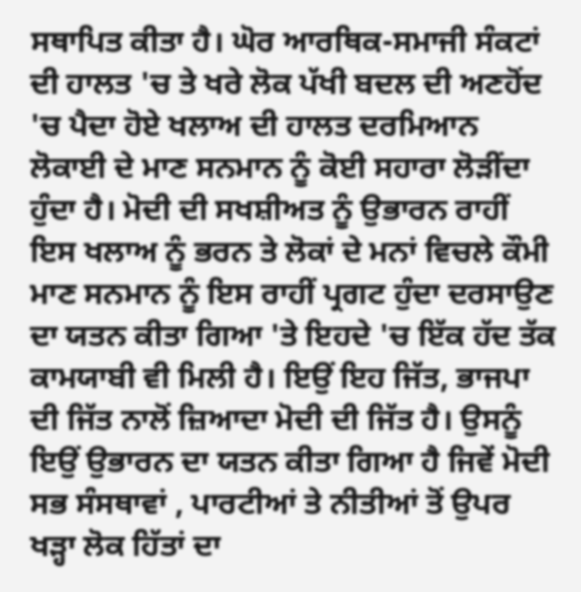ਸਥਾਪਿਤ ਕੀਤਾ ਹੈ। ਘੋਰ ਆਰਥਿਕ-ਸਮਾਜੀ ਸੰਕਟਾਂ ਦੀ ਹਾਲਤ 'ਚ ਤੇ ਖਰੇ ਲੋਕ ਪੱਖੀ ਬਦਲ ਦੀ ਅਣਹੋਂਦ 'ਚ ਪੈਦਾ ਹੋਏ ਖਲਾਅ ਦੀ ਹਾਲਤ ਦਰਮਿਆਨ ਲੋਕਾਈ ਦੇ ਮਾਣ ਸਨਮਾਨ ਨੂੰ ਕੋਈ ਸਹਾਰਾ ਲੋੜੀਂਦਾ ਹੁੰਦਾ ਹੈ। ਮੋਦੀ ਦੀ ਸਖਸ਼ੀਅਤ ਨੂੰ ਉਭਾਰਨ ਰਾਹੀਂ ਇਸ ਖਲਾਅ ਨੂੰ ਭਰਨ ਤੇ ਲੋਕਾਂ ਦੇ ਮਨਾਂ ਵਿਚਲੇ ਕੌਮੀ ਮਾਣ ਸਨਮਾਨ ਨੂੰ ਇਸ ਰਾਹੀਂ ਪ੍ਰਗਟ ਹੁੰਦਾ ਦਰਸਾਉਣ ਦਾ ਯਤਨ ਕੀਤਾ ਗਿਆ 'ਤੇ ਇਹਦੇ 'ਚ ਇੱਕ ਹੱਦ ਤੱਕ ਕਾਮਯਾਬੀ ਵੀ ਮਿਲੀ ਹੈ। ਇਉਂ ਇਹ ਜਿੱਤ, ਭਾਜਪਾ ਦੀ ਜਿੱਤ ਨਾਲੋਂ ਜ਼ਿਆਦਾ ਮੋਦੀ ਦੀ ਜਿੱਤ ਹੈ। ਉਸਨੂੰ ਇਉਂ ਉਭਾਰਨ ਦਾ ਯਤਨ ਕੀਤਾ ਗਿਆ ਹੈ ਜਿਵੇਂ ਮੋਦੀ ਸਭ ਸੰਸਥਾਵਾਂ , ਪਾਰਟੀਆਂ ਤੇ ਨੀਤੀਆਂ ਤੋਂ ਉਪਰ ਖੜ੍ਹਾ ਲੋਕ ਹਿੱਤਾਂ ਦਾ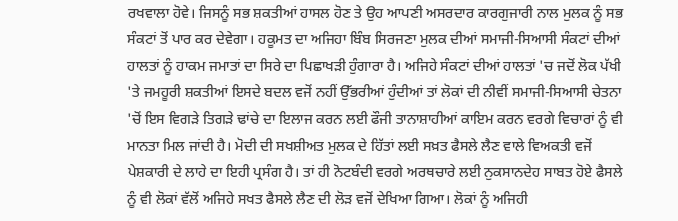ਰਖਵਾਲਾ ਹੋਵੇ। ਜਿਸਨੂੰ ਸਭ ਸ਼ਕਤੀਆਂ ਹਾਸਲ ਹੋਣ ਤੇ ਉਹ ਆਪਣੀ ਅਸਰਦਾਰ ਕਾਰਗੁਜਾਰੀ ਨਾਲ ਮੁਲਕ ਨੂੰ ਸਭ ਸੰਕਟਾਂ ਤੋਂ ਪਾਰ ਕਰ ਦੇਵੇਗਾ। ਹਕੂਮਤ ਦਾ ਅਜਿਹਾ ਬਿੰਬ ਸਿਰਜਣਾ ਮੁਲਕ ਦੀਆਂ ਸਮਾਜੀ-ਸਿਆਸੀ ਸੰਕਟਾਂ ਦੀਆਂ ਹਾਲਤਾਂ ਨੂੰ ਹਾਕਮ ਜਮਾਤਾਂ ਦਾ ਸਿਰੇ ਦਾ ਪਿਛਾਖੜੀ ਹੁੰਗਾਰਾ ਹੈ। ਅਜਿਹੇ ਸੰਕਟਾਂ ਦੀਆਂ ਹਾਲਤਾਂ 'ਚ ਜਦੋਂ ਲੋਕ ਪੱਖੀ 'ਤੇ ਜਮਹੂਰੀ ਸ਼ਕਤੀਆਂ ਇਸਦੇ ਬਦਲ ਵਜੋਂ ਨਹੀਂ ਉੱਭਰੀਆਂ ਹੁੰਦੀਆਂ ਤਾਂ ਲੋਕਾਂ ਦੀ ਨੀਵੀਂ ਸਮਾਜੀ-ਸਿਆਸੀ ਚੇਤਨਾ 'ਚੋਂ ਇਸ ਵਿਗੜੇ ਤਿਗੜੇ ਢਾਂਚੇ ਦਾ ਇਲਾਜ ਕਰਨ ਲਈ ਫੌਜੀ ਤਾਨਾਸ਼ਾਹੀਆਂ ਕਾਇਮ ਕਰਨ ਵਰਗੇ ਵਿਚਾਰਾਂ ਨੂੰ ਵੀ ਮਾਨਤਾ ਮਿਲ ਜਾਂਦੀ ਹੈ। ਮੋਦੀ ਦੀ ਸਖਸ਼ੀਅਤ ਮੁਲਕ ਦੇ ਹਿੱਤਾਂ ਲਈ ਸਖ਼ਤ ਫੈਸਲੇ ਲੈਣ ਵਾਲੇ ਵਿਅਕਤੀ ਵਜੋਂ ਪੇਸ਼ਕਾਰੀ ਦੇ ਲਾਹੇ ਦਾ ਇਹੀ ਪ੍ਰਸੰਗ ਹੈ। ਤਾਂ ਹੀ ਨੋਟਬੰਦੀ ਵਰਗੇ ਅਰਥਚਾਰੇ ਲਈ ਨੁਕਸਾਨਦੇਹ ਸਾਬਤ ਹੋਏ ਫੈਸਲੇ ਨੂੰ ਵੀ ਲੋਕਾਂ ਵੱਲੋਂ ਅਜਿਹੇ ਸਖਤ ਫੈਸਲੇ ਲੈਣ ਦੀ ਲੋੜ ਵਜੋਂ ਦੇਖਿਆ ਗਿਆ। ਲੋਕਾਂ ਨੂੰ ਅਜਿਹੀ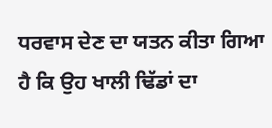ਧਰਵਾਸ ਦੇਣ ਦਾ ਯਤਨ ਕੀਤਾ ਗਿਆ ਹੈ ਕਿ ਉਹ ਖਾਲੀ ਢਿੱਡਾਂ ਦਾ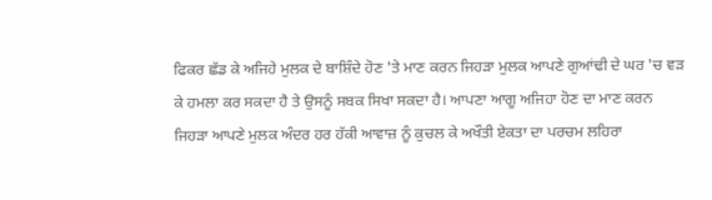ਫਿਕਰ ਛੱਡ ਕੇ ਅਜਿਹੇ ਮੁਲਕ ਦੇ ਬਾਸ਼ਿੰਦੇ ਹੋਣ 'ਤੇ ਮਾਣ ਕਰਨ ਜਿਹੜਾ ਮੁਲਕ ਆਪਣੇ ਗੁਆਂਢੀ ਦੇ ਘਰ 'ਚ ਵੜ ਕੇ ਹਮਲਾ ਕਰ ਸਕਦਾ ਹੈ ਤੇ ਉਸਨੂੰ ਸਬਕ ਸਿਖਾ ਸਕਦਾ ਹੈ। ਆਪਣਾ ਆਗੂ ਅਜਿਹਾ ਹੋਣ ਦਾ ਮਾਣ ਕਰਨ  ਜਿਹੜਾ ਆਪਣੇ ਮੁਲਕ ਅੰਦਰ ਹਰ ਹੱਕੀ ਆਵਾਜ਼ ਨੂੰ ਕੁਚਲ ਕੇ ਅਖੌਤੀ ਏਕਤਾ ਦਾ ਪਰਚਮ ਲਹਿਰਾ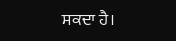ਸਕਦਾ ਹੈ।